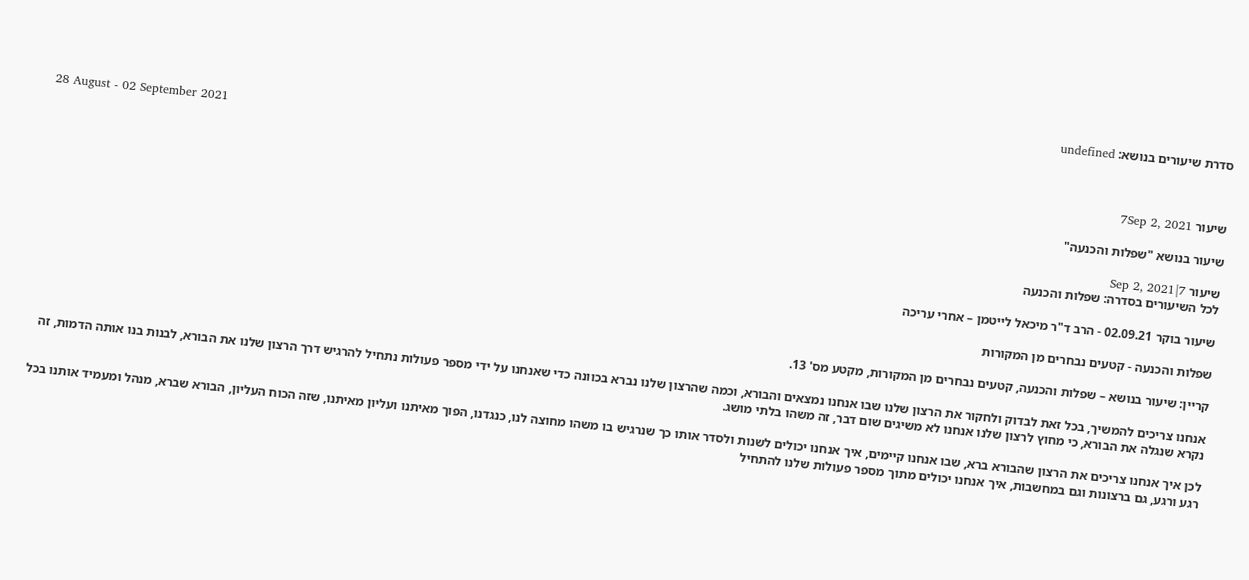סדרת שיעורים בנושא: undefined

28 August - 02 September 2021

שיעור 7Sep 2, 2021

שיעור בנושא "שפלות והכנעה"

שיעור 7|Sep 2, 2021
לכל השיעורים בסדרה: שפלות והכנעה

שיעור בוקר 02.09.21 - הרב ד"ר מיכאל לייטמן – אחרי עריכה

שפלות והכנעה - קטעים נבחרים מן המקורות

קריין: שיעור בנושא – שפלות והכנעה, קטעים נבחרים מן המקורות, מקטע מס' 13.

אנחנו צריכים להמשיך, בכל זאת לבדוק ולחקור את הרצון שלנו שבו אנחנו נמצאים והבורא, וכמה שהרצון שלנו נברא בכוונה כדי שאנחנו על ידי מספר פעולות נתחיל להרגיש דרך הרצון שלנו את הבורא, לבנות בנו אותה הדמות, זה נקרא שנגלה את הבורא, כי מחוץ לרצון שלנו אנחנו לא משיגים שום דבר, זה משהו בלתי מושג.

לכן איך אנחנו צריכים את הרצון שהבורא ברא, שבו אנחנו קיימים, איך אנחנו יכולים לשנות ולסדר אותו כך שנרגיש בו משהו מחוצה לנו, כנגדנו, הפוך מאיתנו ועליון מאיתנו, שזה הכוח העליון, הבורא שברא, מנהל ומעמיד אותנו בכל רגע ורגע, גם ברצונות וגם במחשבות, איך אנחנו יכולים מתוך מספר פעולות שלנו להתחיל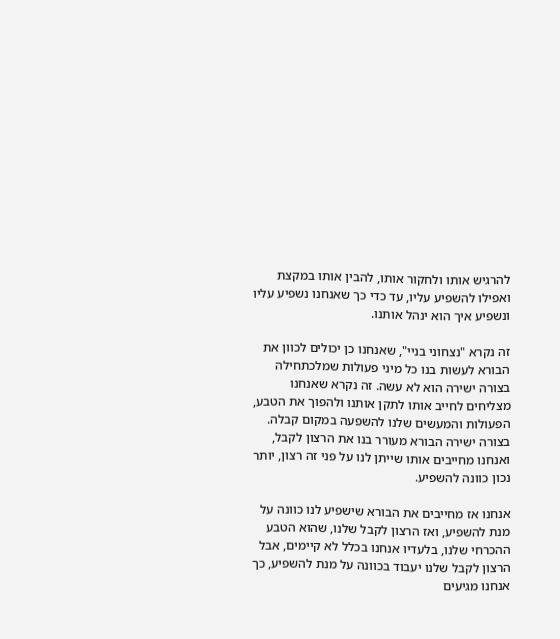להרגיש אותו ולחקור אותו, להבין אותו במקצת ואפילו להשפיע עליו, עד כדי כך שאנחנו נשפיע עליו ונשפיע איך הוא ינהל אותנו.

זה נקרא "נצחוני בניי", שאנחנו כן יכולים לכוון את הבורא לעשות בנו כל מיני פעולות שמלכתחילה בצורה ישירה הוא לא עשה. זה נקרא שאנחנו מצליחים לחייב אותו לתקן אותנו ולהפוך את הטבע, הפעולות והמעשים שלנו להשפעה במקום קבלה. בצורה ישירה הבורא מעורר בנו את הרצון לקבל, ואנחנו מחייבים אותו שייתן לנו על פני זה רצון, יותר נכון כוונה להשפיע.

אנחנו אז מחייבים את הבורא שישפיע לנו כוונה על מנת להשפיע, ואז הרצון לקבל שלנו, שהוא הטבע ההכרחי שלנו, בלעדיו אנחנו בכלל לא קיימים, אבל הרצון לקבל שלנו יעבוד בכוונה על מנת להשפיע, כך אנחנו מגיעים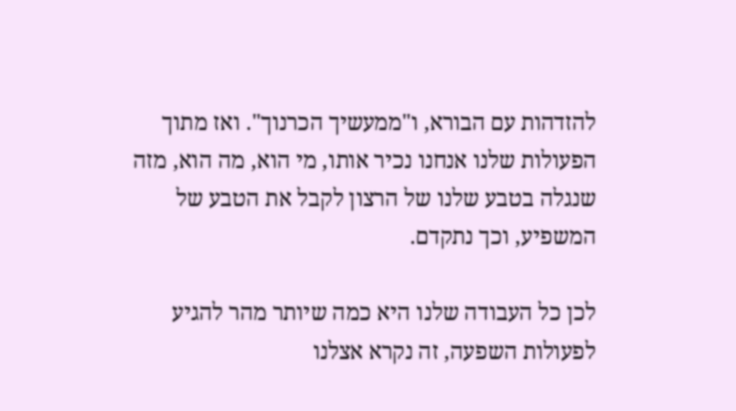להזדהות עם הבורא, ו"ממעשיך הכרנוך". ואז מתוך הפעולות שלנו אנחנו נכיר אותו, מי הוא, מה הוא, מזה שנגלה בטבע שלנו של הרצון לקבל את הטבע של המשפיע, וכך נתקדם.

לכן כל העבודה שלנו היא כמה שיותר מהר להגיע לפעולות השפעה, זה נקרא אצלנו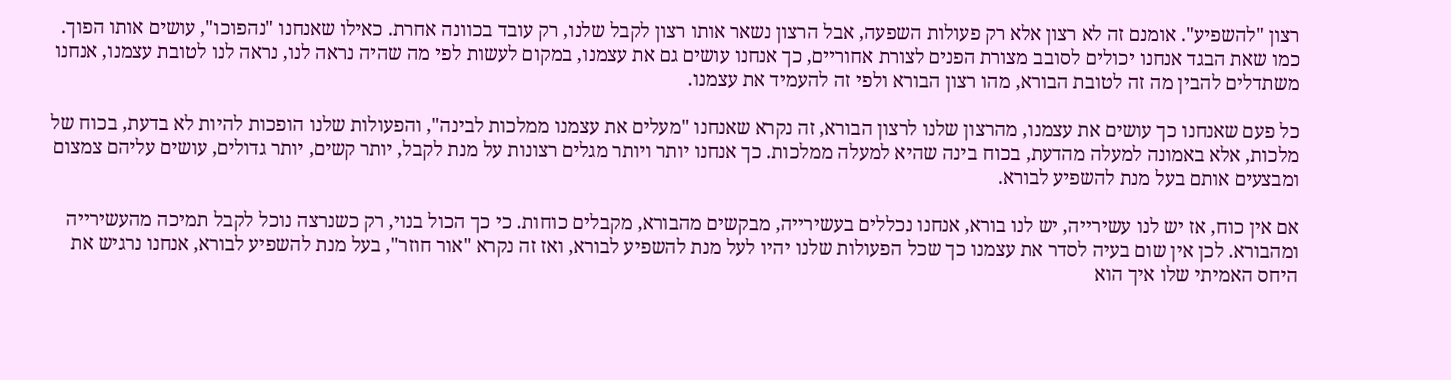רצון "להשפיע". אומנם זה לא רצון אלא רק פעולות השפעה, אבל הרצון נשאר אותו רצון לקבל שלנו, רק עובד בכוונה אחרת. כאילו שאנחנו "נהפוכו", עושים אותו הפוך. כמו שאת הבגד אנחנו יכולים לסובב מצורת הפנים לצורת אחוריים, כך אנחנו עושים גם את עצמנו, במקום לעשות לפי מה שהיה נראה לנו, נראה לנו לטובת עצמנו, אנחנו משתדלים להבין מה זה לטובת הבורא, מהו רצון הבורא ולפי זה להעמיד את עצמנו.

כל פעם שאנחנו כך עושים את עצמנו, מהרצון שלנו לרצון הבורא, זה נקרא שאנחנו "מעלים את עצמנו ממלכות לבינה", והפעולות שלנו הופכות להיות לא בדעת, בכוח של מלכות, אלא באמונה למעלה מהדעת, בכוח בינה שהיא למעלה ממלכות. כך אנחנו יותר ויותר מגלים רצונות על מנת לקבל, יותר קשים, יותר גדולים, עושים עליהם צמצום ומבצעים אותם בעל מנת להשפיע לבורא.

אם אין כוח, אז יש לנו עשירייה, יש לנו בורא, אנחנו נכללים בעשירייה, מבקשים מהבורא, מקבלים כוחות. כי כך הכול בנוי, רק כשנרצה נוכל לקבל תמיכה מהעשירייה ומהבורא. לכן אין שום בעיה לסדר את עצמנו כך שכל הפעולות שלנו יהיו לעל מנת להשפיע לבורא, ואז זה נקרא "אור חוזר", בעל מנת להשפיע לבורא, אנחנו נרגיש את היחס האמיתי שלו איך הוא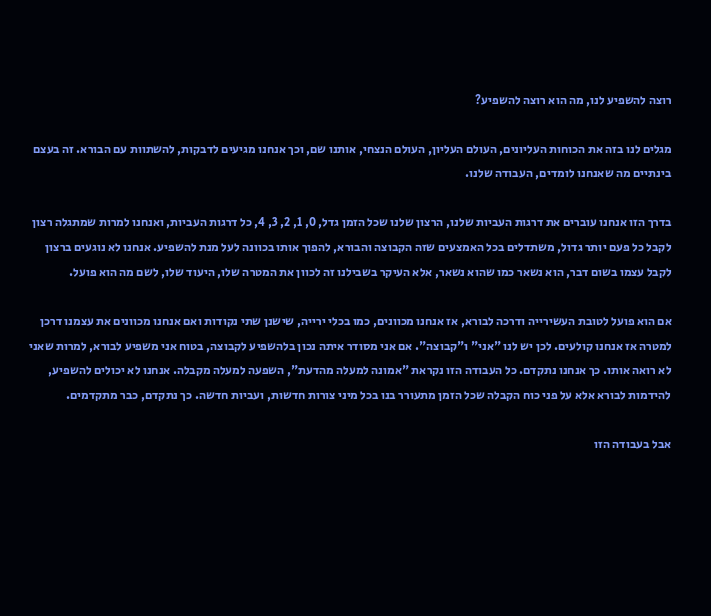רוצה להשפיע לנו, מה הוא רוצה להשפיע?

מגלים לנו בזה את הכוחות העליונים, העולם העליון, העולם הנצחי, אותנו שם, וכך אנחנו מגיעים לדבקות, להשתוות עם הבורא. זה בעצם בינתיים מה שאנחנו לומדים, העבודה שלנו.

בדרך הזו אנחנו עוברים את דרגות העביות שלנו, הרצון שלנו שכל הזמן גדל, 0, 1, 2, 3, 4, כל דרגות העביות, ואנחנו למרות שמתגלה רצון לקבל כל פעם יותר גדול, משתדלים בכל האמצעים שזה הקבוצה והבורא, להפוך אותו בכוונה לעל מנת להשפיע. אנחנו לא נוגעים ברצון לקבל עצמו בשום דבר, הוא נשאר כמו שהוא נשאר, אלא העיקר בשבילנו זה לכוון את המטרה שלו, היעוד שלו, לשם מה הוא פועל.

אם הוא פועל לטובת העשירייה ודרכה לבורא, אז אנחנו מכוונים, כמו בכלי ירייה, שישנן שתי נקודות ואם אנחנו מכוונים את עצמנו דרכן למטרה אז אנחנו קולעים. לכן יש לנו "אני" ו"קבוצה". אם אני מסודר איתה נכון בלהשפיע לקבוצה, בטוח אני משפיע לבורא, למרות שאני לא רואה אותו. כך אנחנו נתקדם. כל העבודה הזו נקראת "אמונה למעלה מהדעת", השפעה למעלה מקבלה. אנחנו לא יכולים להשפיע, להידמות לבורא אלא על פני כוח הקבלה שכל הזמן מתעורר בנו בכל מיני צורות חדשות, ועביות חדשה. כך נתקדם, כבר מתקדמים.

אבל בעבודה הזו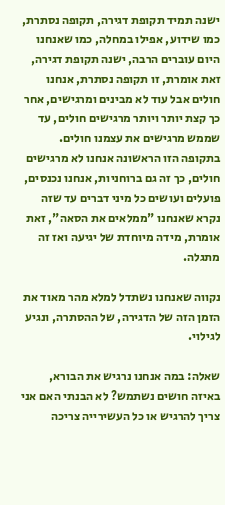ישנה תמיד תקופת דגירה, תקופה נסתרת, כמו שידוע, אפילו במחלה, כמו שאנחנו היום עוברים הרבה, ישנה תקופת דגירה, זאת אומרת, זו תקופה נסתרת, אנחנו חולים אבל עוד לא מבינים ומרגישים, אחר כך קצת יותר ויותר מרגישים חולים, עד שממש מרגישים את עצמנו חולים. בתקופה הזו הראשונה אנחנו לא מרגישים חולים, כך זה גם ברוחניות, אנחנו נכנסים, פועלים ועושים כל מיני דברים עד שזה נקרא שאנחנו "ממלאים את הסאה", זאת אומרת, מידה מיוחדת של יגיעה ואז זה מתגלה.

נקווה שאנחנו נשתדל למלא מהר מאוד את הזמן הזה של הדגירה, של ההסתרה, ונגיע לגילוי.

שאלה: במה אנחנו נרגיש את הבורא, באיזה חושים נשתמש? לא הבנתי האם אני צריך להרגיש או כל העשירייה צריכה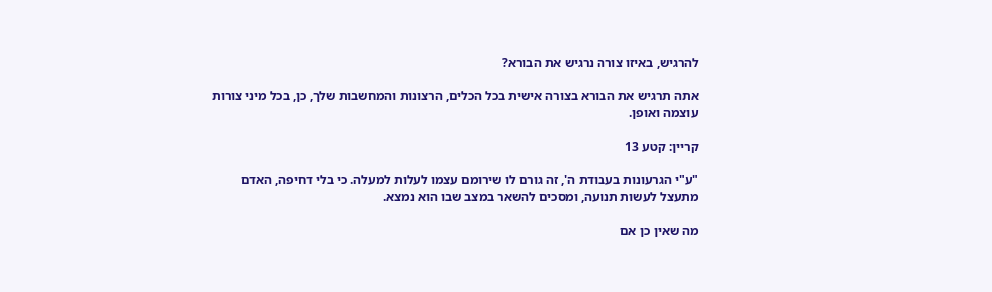להרגיש, באיזו צורה נרגיש את הבורא?

אתה תרגיש את הבורא בצורה אישית בכל הכלים, הרצונות והמחשבות שלך, כן, בכל מיני צורות עוצמה ואופן.

קריין: קטע 13

"ע"י הגרעונות בעבודת ה', זה גורם לו שירומם עצמו לעלות למעלה. כי בלי דחיפה, האדם מתעצל לעשות תנועה, ומסכים להשאר במצב שבו הוא נמצא.

מה שאין כן אם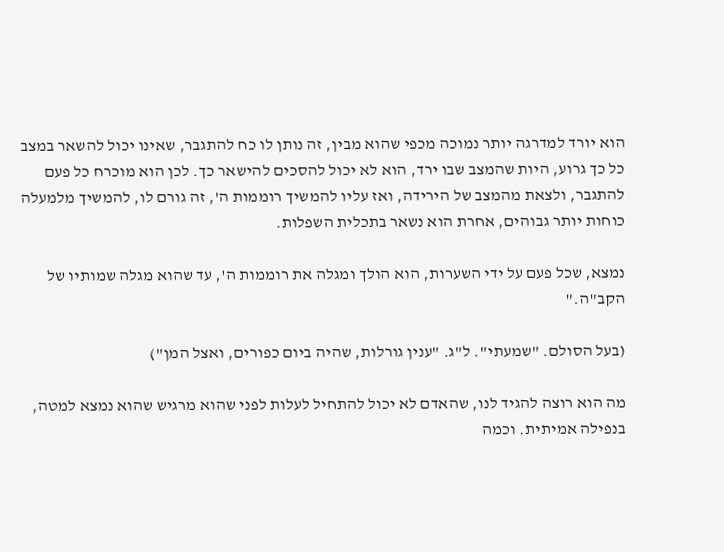הוא יורד למדרגה יותר נמוכה מכפי שהוא מבין, זה נותן לו כח להתגבר, שאינו יכול להשאר במצב כל כך גרוע, היות שהמצב שבו ירד, הוא לא יכול להסכים להישאר כך. לכן הוא מוכרח כל פעם להתגבר, ולצאת מהמצב של הירידה, ואז עליו להמשיך רוממות ה', זה גורם לו, להמשיך מלמעלה כוחות יותר גבוהים, אחרת הוא נשאר בתכלית השפלות.

נמצא, שכל פעם על ידי השערות, הוא הולך ומגלה את רוממות ה', עד שהוא מגלה שמותיו של הקב"ה."

(בעל הסולם. "שמעתי". ל"ג. "ענין גורלות, שהיה ביום כפורים, ואצל המן")

מה הוא רוצה להגיד לנו, שהאדם לא יכול להתחיל לעלות לפני שהוא מרגיש שהוא נמצא למטה, בנפילה אמיתית. וכמה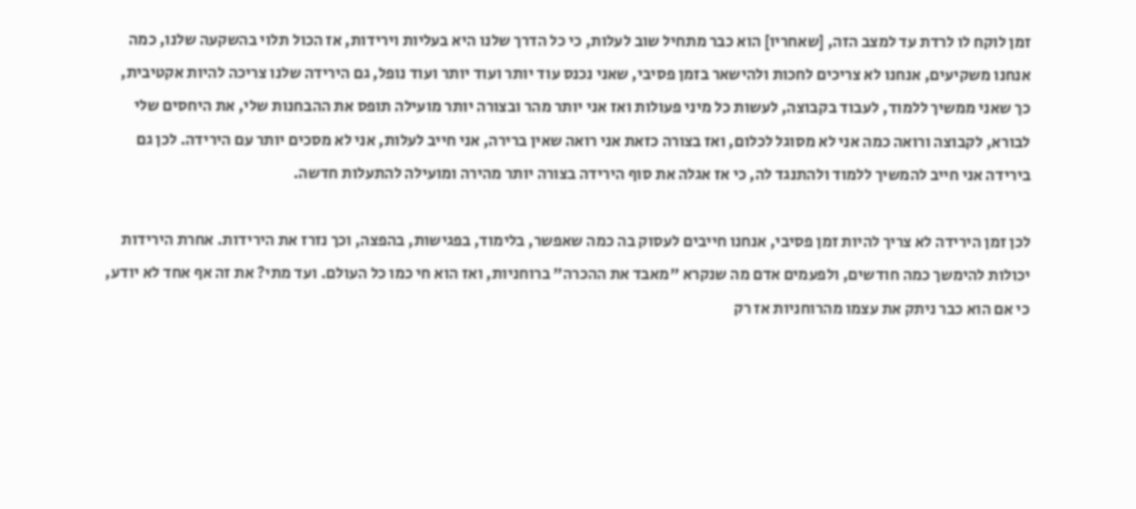זמן לוקח לו לרדת עד למצב הזה, [שאחריו] הוא כבר מתחיל שוב לעלות, כי כל הדרך שלנו היא בעליות וירידות, אז הכול תלוי בהשקעה שלנו, כמה אנחנו משקיעים, אנחנו לא צריכים לחכות ולהישאר בזמן פסיבי, שאני נכנס עוד יותר ועוד יותר ועוד נופל, גם הירידה שלנו צריכה להיות אקטיבית, כך שאני ממשיך ללמוד, לעבוד בקבוצה, לעשות כל מיני פעולות ואז אני יותר מהר ובצורה יותר מועילה תופס את ההבחנות שלי, את היחסים שלי לבורא, לקבוצה ורואה כמה אני לא מסוגל לכלום, ואז בצורה כזאת אני רואה שאין ברירה, אני חייב לעלות, אני לא מסכים יותר עם הירידה. לכן גם בירידה אני חייב להמשיך ללמוד ולהתנגד לה, כי אז אגלה את סוף הירידה בצורה יותר מהירה ומועילה להתעלות חדשה.

לכן זמן הירידה לא צריך להיות זמן פסיבי, אנחנו חייבים לעסוק בה כמה שאפשר, בלימוד, בפגישות, בהפצה, וכך נזרז את הירידות. אחרת הירידות יכולות להימשך כמה חודשים, ולפעמים אדם מה שנקרא "מאבד את ההכרה" ברוחניות, ואז הוא חי כמו כל העולם. ועד מתי? את זה אף אחד לא יודע, כי אם הוא כבר ניתק את עצמו מהרוחניות אז רק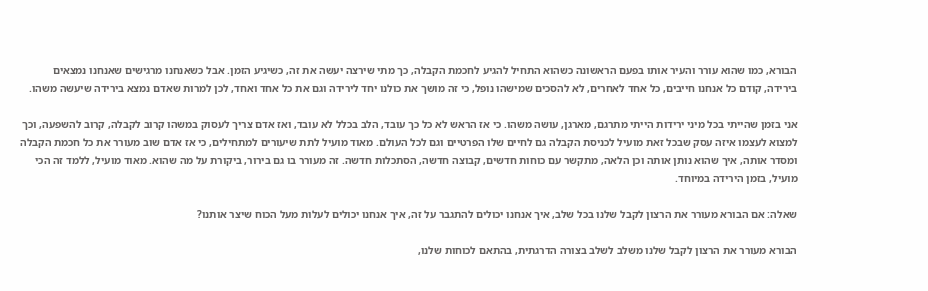הבורא, כמו שהוא עורר והעיר אותו בפעם הראשונה כשהוא התחיל להגיע לחכמת הקבלה, כך מתי שירצה יעשה את זה, כשיגיע הזמן. אבל כשאנחנו מרגישים שאנחנו נמצאים בירידה, קודם כל אנחנו חייבים, כל אחד לאחרים, לא להסכים שמישהו נופל, כי זה מושך את כולנו יחד לירידה וגם את כל אחד ואחד, לכן למרות שאדם נמצא בירידה שיעשה משהו.

אני בזמן שהייתי בכל מיני ירידות הייתי מתרגם, מארגן, עושה משהו. כי אז הראש לא כל כך עובד, הלב בכלל לא עובד, ואז אדם צריך לעסוק במשהו קרוב לקבלה, קרוב להשפעה, וכך למצוא לעצמו איזה עסק שבכל זאת מועיל לכניסת הקבלה גם לחיים שלו הפרטיים וגם לכל העולם. מאוד מועיל לתת שיעורים למתחילים, כי אז אדם שוב מעורר את כל חכמת הקבלה ומסדר אותה, איך שהוא נותן אותה וכן הלאה, מתקשר עם כוחות חדשים, קבוצה חדשה, הסתכלות חדשה. זה מעורר בו גם בירור, ביקורת על מה שהוא. מאוד מועיל, ללמד זה הכי מועיל, בזמן הירידה במיוחד.

שאלה: אם הבורא מעורר את הרצון לקבל שלנו בכל שלב, איך אנחנו יכולים להתגבר על זה, איך אנחנו יכולים לעלות מעל הכוח שיצר אותנו?

הבורא מעורר את הרצון לקבל שלנו משלב לשלב בצורה הדרגתית, בהתאם לכוחות שלנו,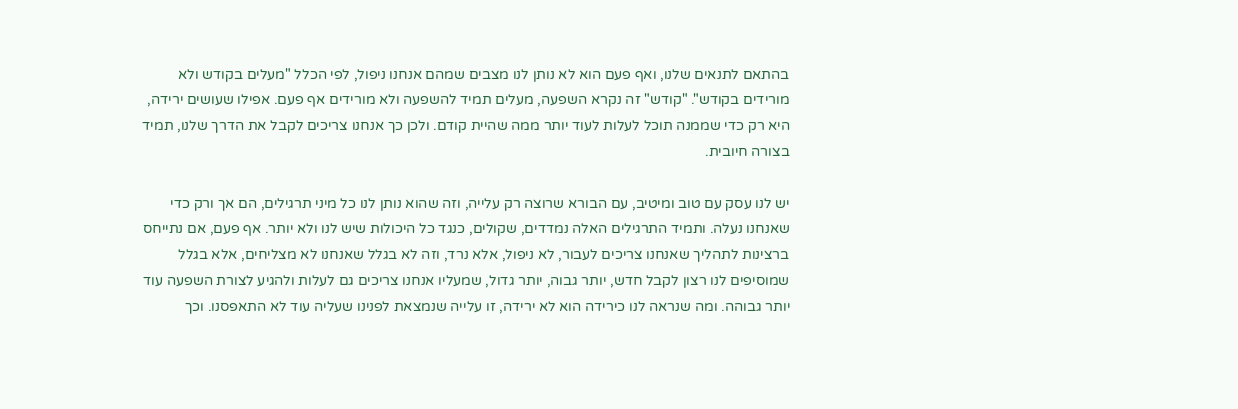בהתאם לתנאים שלנו, ואף פעם הוא לא נותן לנו מצבים שמהם אנחנו ניפול, לפי הכלל "מעלים בקודש ולא מורידים בקודש". "קודש" זה נקרא השפעה, מעלים תמיד להשפעה ולא מורידים אף פעם. אפילו שעושים ירידה, היא רק כדי שממנה תוכל לעלות לעוד יותר ממה שהיית קודם. ולכן כך אנחנו צריכים לקבל את הדרך שלנו, תמיד בצורה חיובית.

יש לנו עסק עם טוב ומיטיב, עם הבורא שרוצה רק עלייה, וזה שהוא נותן לנו כל מיני תרגילים, הם אך ורק כדי שאנחנו נעלה. ותמיד התרגילים האלה נמדדים, שקולים, כנגד כל היכולות שיש לנו ולא יותר. אף פעם, אם נתייחס ברצינות לתהליך שאנחנו צריכים לעבור, לא ניפול, אלא נרד, וזה לא בגלל שאנחנו לא מצליחים, אלא בגלל שמוסיפים לנו רצון לקבל חדש, יותר גבוה, יותר גדול, שמעליו אנחנו צריכים גם לעלות ולהגיע לצורת השפעה עוד יותר גבוהה. ומה שנראה לנו כירידה הוא לא ירידה, זו עלייה שנמצאת לפנינו שעליה עוד לא התאפסנו. וכך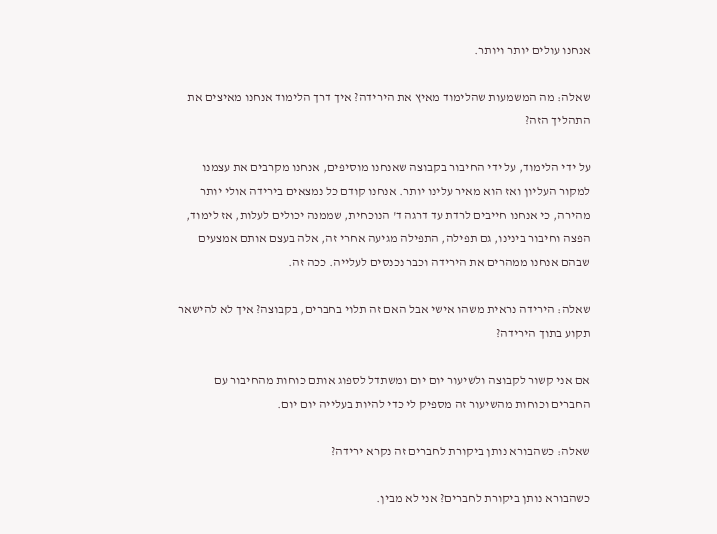אנחנו עולים יותר ויותר.

שאלה: מה המשמעות שהלימוד מאיץ את הירידה? איך דרך הלימוד אנחנו מאיצים את התהליך הזה?

על ידי הלימוד, על ידי החיבור בקבוצה שאנחנו מוסיפים, אנחנו מקרבים את עצמנו למקור העליון ואז הוא מאיר עלינו יותר. אנחנו קודם כל נמצאים בירידה אולי יותר מהירה, כי אנחנו חייבים לרדת עד דרגה ד' הנוכחית, שממנה יכולים לעלות, אז לימוד, הפצה וחיבור בינינו, גם תפילה, התפילה מגיעה אחרי זה, אלה בעצם אותם אמצעים שבהם אנחנו ממהרים את הירידה וכבר נכנסים לעלייה. ככה זה.

שאלה: הירידה נראית משהו אישי אבל האם זה תלוי בחברים, בקבוצה? איך לא להישאר תקוע בתוך הירידה?

אם אני קשור לקבוצה ולשיעור יום יום ומשתדל לספוג אותם כוחות מהחיבור עם החברים וכוחות מהשיעור זה מספיק לי כדי להיות בעלייה יום יום.

שאלה: כשהבורא נותן ביקורת לחברים זה נקרא ירידה?

כשהבורא נותן ביקורת לחברים? אני לא מבין.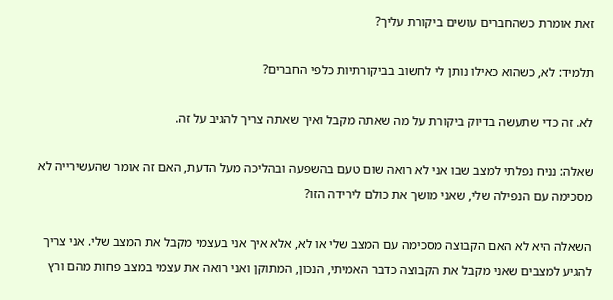זאת אומרת כשהחברים עושים ביקורת עליך?

תלמיד: לא, כשהוא כאילו נותן לי לחשוב בביקורתיות כלפי החברים?

לא. זה כדי שתעשה בדיוק ביקורת על מה שאתה מקבל ואיך שאתה צריך להגיב על זה.

שאלה: נניח נפלתי למצב שבו אני לא רואה שום טעם בהשפעה ובהליכה מעל הדעת, האם זה אומר שהעשירייה לא מסכימה עם הנפילה שלי, שאני מושך את כולם לירידה הזו?

השאלה היא לא האם הקבוצה מסכימה עם המצב שלי או לא, אלא איך אני בעצמי מקבל את המצב שלי. אני צריך להגיע למצבים שאני מקבל את הקבוצה כדבר האמיתי, הנכון, המתוקן ואני רואה את עצמי במצב פחות מהם ורץ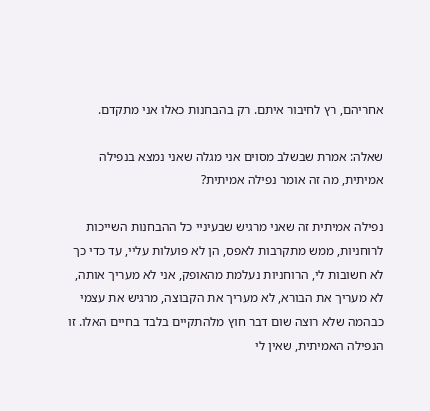אחריהם, רץ לחיבור איתם. רק בהבחנות כאלו אני מתקדם.

שאלה: אמרת שבשלב מסוים אני מגלה שאני נמצא בנפילה אמיתית, מה זה אומר נפילה אמיתית?

נפילה אמיתית זה שאני מרגיש שבעיניי כל ההבחנות השייכות לרוחניות, ממש מתקרבות לאפס, הן לא פועלות עליי, עד כדי כך לא חשובות לי, הרוחניות נעלמת מהאופק, אני לא מעריך אותה, לא מעריך את הבורא, לא מעריך את הקבוצה, מרגיש את עצמי כבהמה שלא רוצה שום דבר חוץ מלהתקיים בלבד בחיים האלו. זו הנפילה האמיתית, שאין לי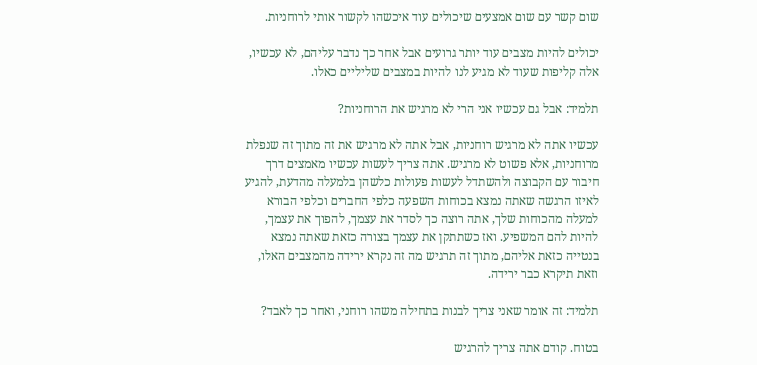שום קשר עם שום אמצעים שיכולים עוד איכשהו לקשור אותי לרוחניות.

יכולים להיות מצבים עוד יותר גרועים אבל אחר כך נדבר עליהם, לא עכשיו, אלה קליפות שעוד לא מגיע לנו להיות במצבים שליליים כאלו.

תלמיד: אבל גם עכשיו אני הרי לא מרגיש את הרוחניות?

עכשיו אתה לא מרגיש רוחניות, אבל אתה לא מרגיש את זה מתוך זה שנפלת מרוחניות, אלא פשוט לא מרגיש. אתה צריך לעשות עכשיו מאמצים דרך חיבור עם הקבוצה ולהשתדל לעשות פעולות כלשהן בלמעלה מהדעת, להגיע לאיזו הרגשה שאתה נמצא בכוחות השפעה כלפי החברים וכלפי הבורא למעלה מהכוחות שלך, אתה רוצה כך לסדר את עצמך, להפוך את עצמך, להיות להם המשפיע. ואז כשתתקן את עצמך בצורה כזאת שאתה נמצא בנטייה כזאת אליהם, מתוך זה תרגיש מה זה נקרא ירידה מהמצבים האלו, וזאת תיקרא כבר ירידה.

תלמיד: זה אומר שאני צריך לבנות בתחילה משהו רוחני, ואחר כך לאבד?

בטוח. קודם אתה צריך להרגיש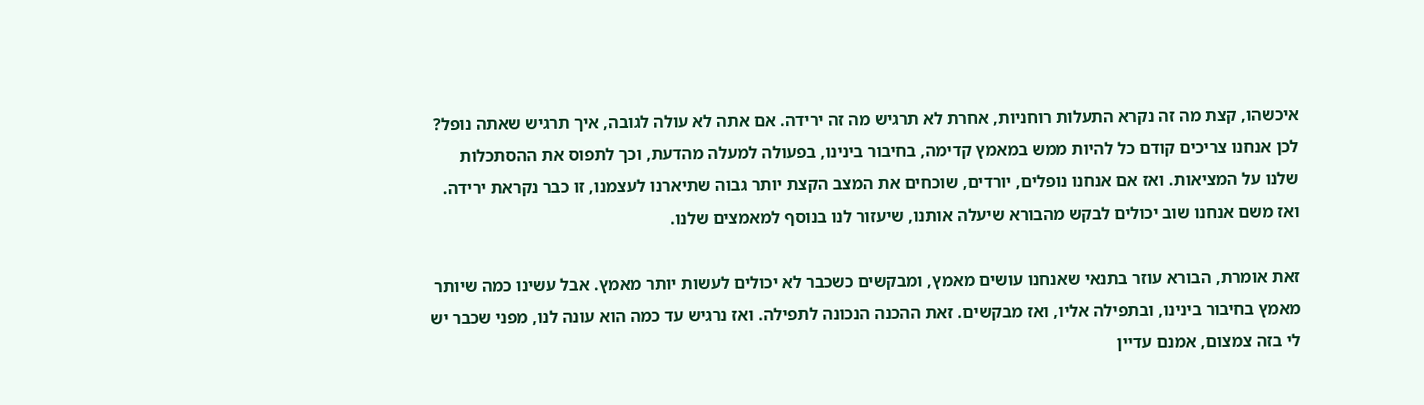איכשהו, קצת מה זה נקרא התעלות רוחניות, אחרת לא תרגיש מה זה ירידה. אם אתה לא עולה לגובה, איך תרגיש שאתה נופל? לכן אנחנו צריכים קודם כל להיות ממש במאמץ קדימה, בחיבור בינינו, בפעולה למעלה מהדעת, וכך לתפוס את ההסתכלות שלנו על המציאות. ואז אם אנחנו נופלים, יורדים, שוכחים את המצב הקצת יותר גבוה שתיארנו לעצמנו, זו כבר נקראת ירידה. ואז משם אנחנו שוב יכולים לבקש מהבורא שיעלה אותנו, שיעזור לנו בנוסף למאמצים שלנו.

זאת אומרת, הבורא עוזר בתנאי שאנחנו עושים מאמץ, ומבקשים כשכבר לא יכולים לעשות יותר מאמץ. אבל עשינו כמה שיותר מאמץ בחיבור בינינו, ובתפילה אליו, ואז מבקשים. זאת ההכנה הנכונה לתפילה. ואז נרגיש עד כמה הוא עונה לנו, מפני שכבר יש לי בזה צמצום, אמנם עדיין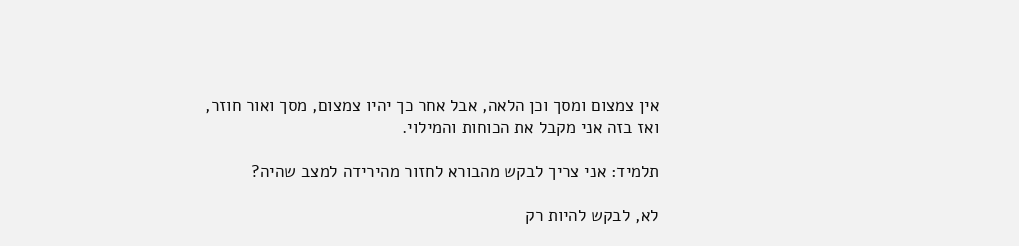אין צמצום ומסך וכן הלאה, אבל אחר כך יהיו צמצום, מסך ואור חוזר, ואז בזה אני מקבל את הכוחות והמילוי.

תלמיד: אני צריך לבקש מהבורא לחזור מהירידה למצב שהיה?

לא, לבקש להיות רק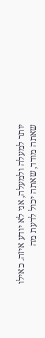יותר למעלה ולמעלה, אני לא יודע איזה. כאילו שאתה מודד, שאתה יכול לדעת מה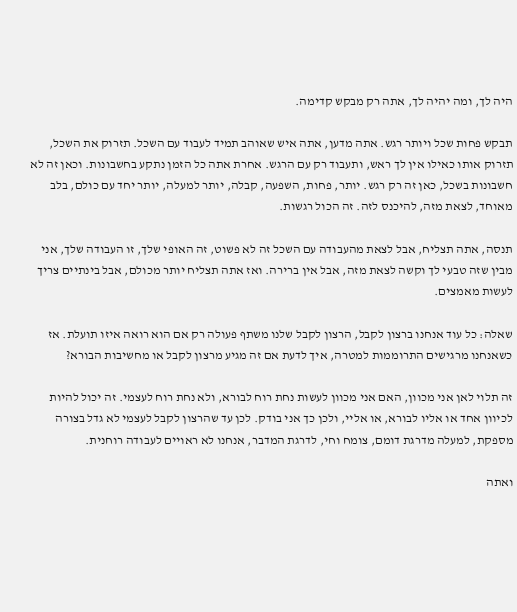היה לך, ומה יהיה לך, אתה רק מבקש קדימה.

תבקש פחות שכל ויותר רגש. אתה מדען, אתה איש שאוהב תמיד לעבוד עם השכל. תזרוק את השכל, תזרוק אותו כאילו אין לך ראש, ותעבוד רק עם הרגש. אחרת אתה כל הזמן נתקע בחשבונות. וכאן זה לא חשבונות בשכל, כאן זה רק רגש. יותר, פחות, השפעה, קבלה, יותר למעלה, יותר יחד עם כולם, בלב מאוחד, לצאת מזה, להיכנס לזה. זה הכול רגשות.

תנסה, אתה תצליח, אבל לצאת מהעבודה עם השכל זה לא פשוט, זה האופי שלך, זו העבודה שלך, אני מבין שזה טבעי לך וקשה לצאת מזה, אבל אין ברירה. ואז אתה תצליח יותר מכולם, אבל בינתיים צריך לעשות מאמצים.

שאלה: כל עוד אנחנו ברצון לקבל, הרצון לקבל שלנו משתף פעולה רק אם הוא רואה איזו תועלת. אז כשאנחנו מרגישים התרוממות למטרה, איך לדעת אם זה מגיע מרצון לקבל או מחשיבות הבורא?

זה תלוי לאן אני מכוון, האם אני מכוון לעשות נחת רוח לבורא, ולא נחת רוח לעצמי. זה יכול להיות לכיוון אחד או אליו לבורא, או אליי, ולכן כך אני בודק. לכן עד שהרצון לקבל לעצמי לא גדל בצורה מספקת, למעלה מדרגת דומם, צומח וחי, לדרגת המדבר, אנחנו לא ראויים לעבודה רוחנית.

ואתה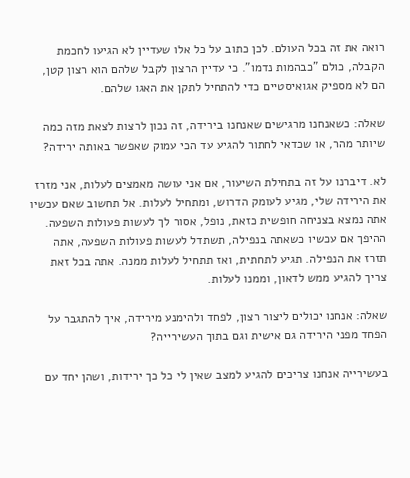רואה את זה בכל העולם. לכן כתוב על כל אלו שעדיין לא הגיעו לחכמת הקבלה, כולם "כבהמות נדמו". כי עדיין הרצון לקבל שלהם הוא רצון קטן, הם לא מספיק אגואיסטיים כדי להתחיל לתקן את האגו שלהם.

שאלה: כשאנחנו מרגישים שאנחנו בירידה, זה נכון לרצות לצאת מזה כמה שיותר מהר, או שכדאי לחתור להגיע עד הכי עמוק שאפשר באותה ירידה?

לא. דיברנו על זה בתחילת השיעור, אם אני עושה מאמצים לעלות, אני מזרז את הירידה שלי, מגיע לעומק הדרוש, ומתחיל לעלות. אל תחשוב שאם עכשיו אתה נמצא בצניחה חופשית כזאת, נופל, אסור לך לעשות פעולות השפעה. ההיפך אם עכשיו כשאתה בנפילה, תשתדל לעשות פעולות השפעה, אתה תזרז את הנפילה. תגיע לתחתית, ואז תתחיל לעלות ממנה. אתה בכל זאת צריך להגיע ממש לדאון, וממנו לעלות.

שאלה: אנחנו יכולים ליצור רצון, לפחד ולהימנע מירידה, איך להתגבר על הפחד מפני הירידה גם אישית וגם בתוך העשירייה?

בעשירייה אנחנו צריכים להגיע למצב שאין לי כל כך ירידות, ושהן יחד עם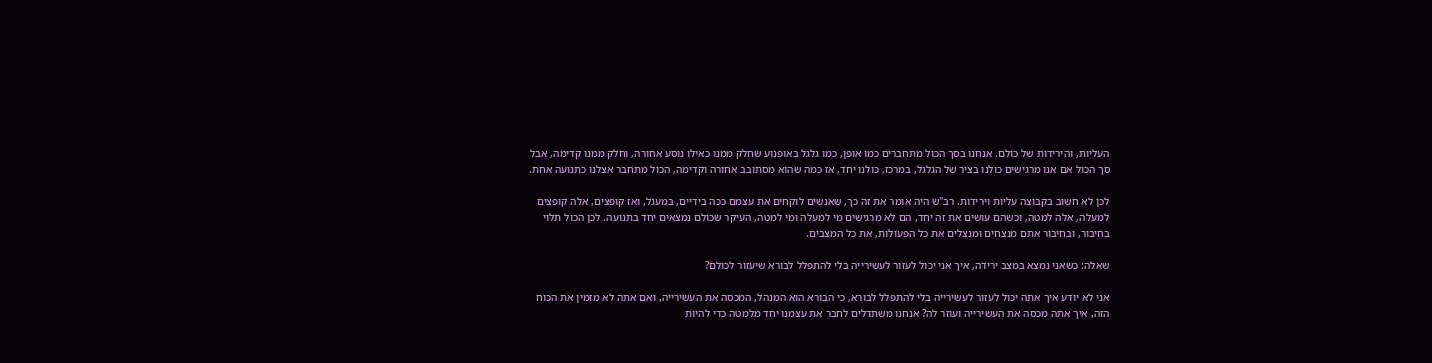העליות, והירידות של כולם. אנחנו בסך הכול מתחברים כמו אופן, כמו גלגל באופנוע שחלק ממנו כאילו נוסע אחורה, וחלק ממנו קדימה, אבל סך הכול אם אנו מרגישים כולנו בציר של הגלגל, במרכז, כולנו יחד, אז כמה שהוא מסתובב אחורה וקדימה, הכול מתחבר אצלנו כתנועה אחת.

לכן לא חשוב בקבוצה עליות וירידות. רב"ש היה אומר את זה כך, שאנשים לוקחים את עצמם ככה בידיים, במעגל, ואז קופצים, אלה קופצים למעלה, אלה למטה, וכשהם עושים את זה יחד, הם לא מרגישים מי למעלה ומי למטה, העיקר שכולם נמצאים יחד בתנועה. לכן הכול תלוי בחיבור, ובחיבור אתם מנצחים ומנצלים את כל הפעולות, את כל המצבים.

שאלה: כשאני נמצא במצב ירידה, איך אני יכול לעזור לעשירייה בלי להתפלל לבורא שיעזור לכולם?

אני לא יודע איך אתה יכול לעזור לעשירייה בלי להתפלל לבורא, כי הבורא הוא המנהל, המכסה את העשירייה, ואם אתה לא מזמין את הכוח הזה, איך אתה מכסה את העשירייה ועוזר לה? אנחנו משתדלים לחבר את עצמנו יחד מלמטה כדי להיות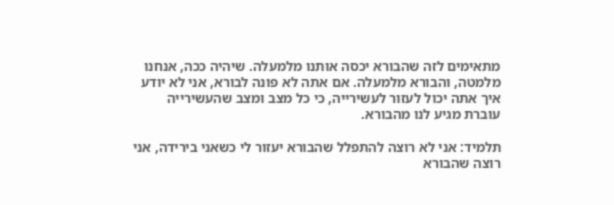מתאימים לזה שהבורא יכסה אותנו מלמעלה. שיהיה ככה, אנחנו מלמטה, והבורא מלמעלה. אם אתה לא פונה לבורא, אני לא יודע איך אתה יכול לעזור לעשירייה, כי כל מצב ומצב שהעשירייה עוברת מגיע לנו מהבורא.

תלמיד: אני לא רוצה להתפלל שהבורא יעזור לי כשאני בירידה, אני רוצה שהבורא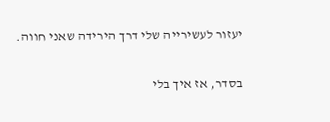יעזור לעשירייה שלי דרך הירידה שאני חווה.

בסדר, אז איך בלי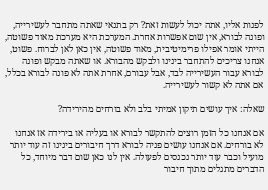לפנות אליו, אתה יכול לעשות זאת? רק בתנאי שאתה מתחבר לעשירייה, ופונה לבורא, אין שום אפשרות אחרת. המערכת היא מערכת מאוד פשוטה, הייתי אומר אפילו פרימיטיבית, מאוד פשוטה, אין כאן לאן לברוח. פשוט, אנחנו צריכים להתחבר בינינו ולבקש מהבורא. או שאתה מבקש ופונה לבורא עבור העשירייה לבד, אבל עבורם, אחרת אתה לא פונה לבורא בכלל, אם אתה לא קשור לעשירייה.

שאלה: איך עושים תיקון אמיתי בלב ולא בורחים מהירידה?

אם אנחנו כל הזמן רוצים להתקשר לבורא או בעליה או בירידה אז אנחנו לא בורחים. אם אנחנו עושים פניה לבורא דרך חיבורים בינינו זה עוד יותר מועיל וכבר עוד יותר נכנסים לפעולה. אין לנו כאן שום דבר מיוחד, כל הדברים מתגלים מתוך חיבור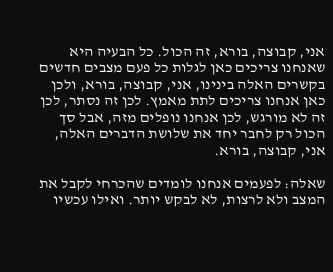אני, קבוצה, בורא, זה הכול. כל הבעיה היא שאנחנו צריכים כאן לגלות כל פעם מצבים חדשים בקשרים האלה בינינו, אני, קבוצה, בורא, ולכן כאן אנחנו צריכים לתת מאמץ. לכן זה נסתר, לכן זה לא מורגש, לכן אנחנו נופלים מזה, אבל סך הכול רק לחבר יחד את שלושת הדברים האלה, אני, קבוצה, בורא.

שאלה: לפעמים אנחנו לומדים שהכרחי לקבל את המצב ולא לרצות, לא לבקש יותר. ואילו עכשיו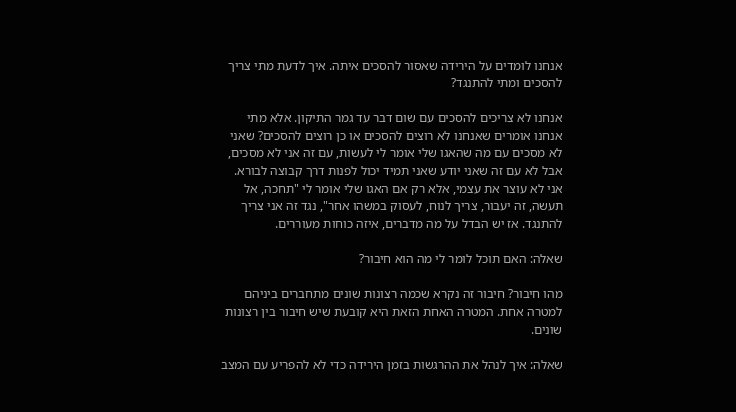אנחנו לומדים על הירידה שאסור להסכים איתה. איך לדעת מתי צריך להסכים ומתי להתנגד?

אנחנו לא צריכים להסכים עם שום דבר עד גמר התיקון. אלא מתי אנחנו אומרים שאנחנו לא רוצים להסכים או כן רוצים להסכים? שאני לא מסכים עם מה שהאגו שלי אומר לי לעשות, עם זה אני לא מסכים, אבל לא עם זה שאני יודע שאני תמיד יכול לפנות דרך קבוצה לבורא. אני לא עוצר את עצמי, אלא רק אם האגו שלי אומר לי "תחכה, אל תעשה, זה יעבור, צריך לנוח, לעסוק במשהו אחר", נגד זה אני צריך להתנגד. אז יש הבדל על מה מדברים, איזה כוחות מעוררים.

שאלה: האם תוכל לומר לי מה הוא חיבור?

מהו חיבור? חיבור זה נקרא שכמה רצונות שונים מתחברים ביניהם למטרה אחת. המטרה האחת הזאת היא קובעת שיש חיבור בין רצונות שונים.

שאלה: איך לנהל את ההרגשות בזמן הירידה כדי לא להפריע עם המצב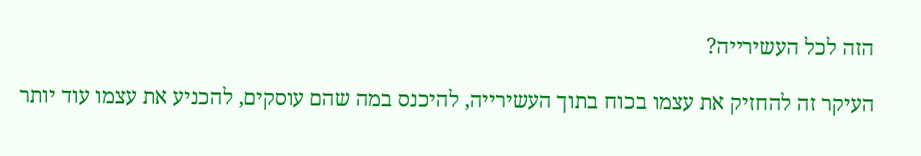הזה לכל העשירייה?

העיקר זה להחזיק את עצמו בכוח בתוך העשירייה, להיכנס במה שהם עוסקים, להכניע את עצמו עוד יותר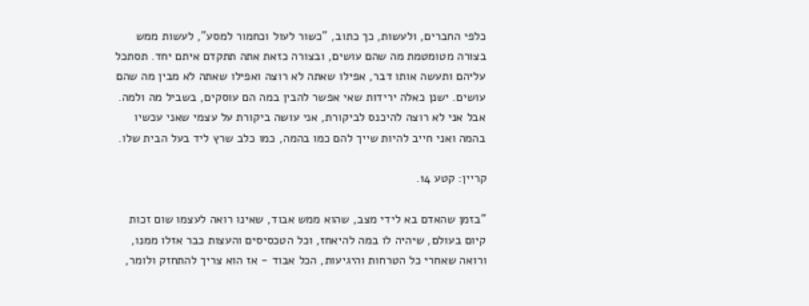כלפי החברים, ולעשות, כך כתוב, "כשור לעול וכחמור למסע", לעשות ממש בצורה מטומטמת מה שהם עושים, ובצורה כזאת אתה תתקדם איתם יחד. תסתכל עליהם ותעשה אותו דבר, אפילו שאתה לא רוצה ואפילו שאתה לא מבין מה שהם עושים. ישנן כאלה ירידות שאי אפשר להבין במה הם עוסקים, בשביל מה ולמה. אבל אני לא רוצה להיכנס לביקורת, אני עושה ביקורת על עצמי שאני עכשיו בהמה ואני חייב להיות שייך להם כמו בהמה, כמו כלב שרץ ליד בעל הבית שלו.

קריין: קטע 14.

"בזמן שהאדם בא לידי מצב, שהוא ממש אבוד, שאינו רואה לעצמו שום זכות קיום בעולם, שיהיה לו במה להיאחז, וכל הטכסיסים והעצות כבר אזלו ממנו, ורואה שאחרי כל הטרחות והיגיעות, הכל אבוד - אז הוא צריך להתחזק ולומר,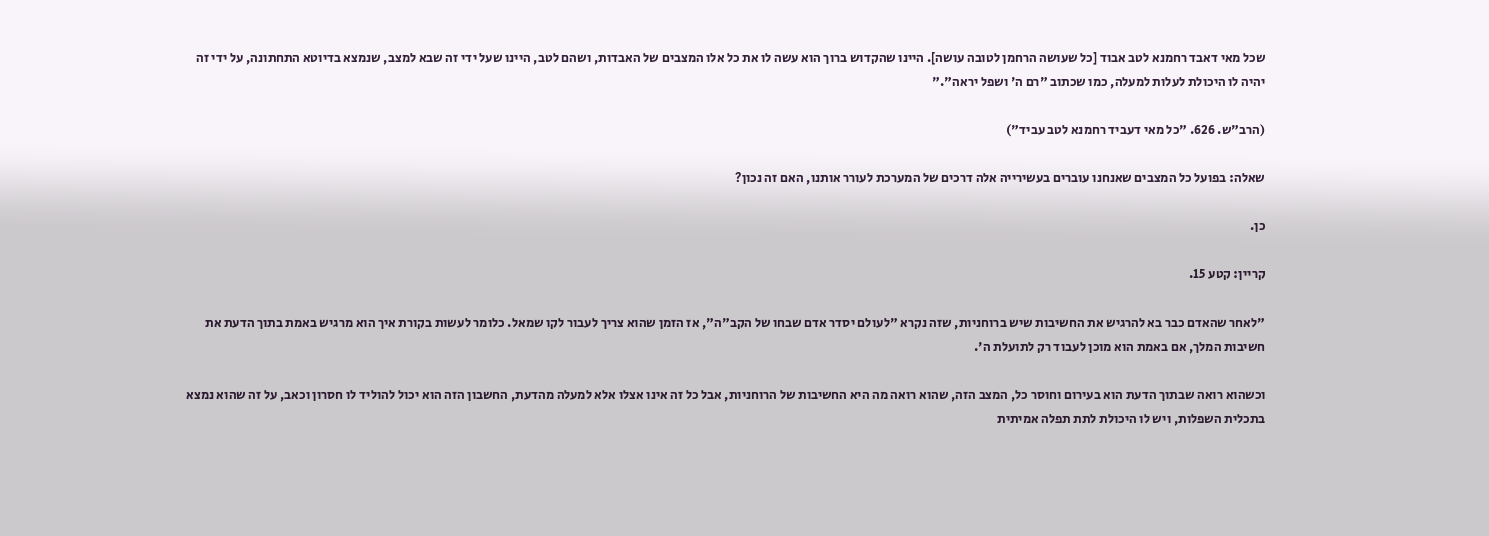שכל מאי דאבד רחמנא לטב אבוד [כל שעושה הרחמן לטובה עושה]. היינו שהקדוש ברוך הוא עשה לו את כל אלו המצבים של האבדות, ושהם לטב, היינו שעל ידי זה שבא למצב, שנמצא בדיוטא התחתונה, על ידי זה יהיה לו היכולת לעלות למעלה, כמו שכתוב "רם ה' ושפל יראה"."

(הרב"ש. 626. "כל מאי דעביד רחמנא לטב עביד")

שאלה: בפועל כל המצבים שאנחנו עוברים בעשירייה אלה דרכים של המערכת לעורר אותנו, האם זה נכון?

כן.

קריין: קטע 15.

"לאחר שהאדם כבר בא להרגיש את החשיבות שיש ברוחניות, שזה נקרא "לעולם יסדר אדם שבחו של הקב"ה", אז הזמן שהוא צריך לעבור לקו שמאל. כלומר לעשות בקורת איך הוא מרגיש באמת בתוך הדעת את חשיבות המלך, אם באמת הוא מוכן לעבוד רק לתועלת ה'.

וכשהוא רואה שבתוך הדעת הוא בעירום וחוסר כל, המצב הזה, שהוא רואה מה היא החשיבות של הרוחניות, אבל כל זה אינו אצלו אלא למעלה מהדעת, החשבון הזה הוא יכול להוליד לו חסרון וכאב, על זה שהוא נמצא בתכלית השפלות, ויש לו היכולת לתת תפלה אמיתית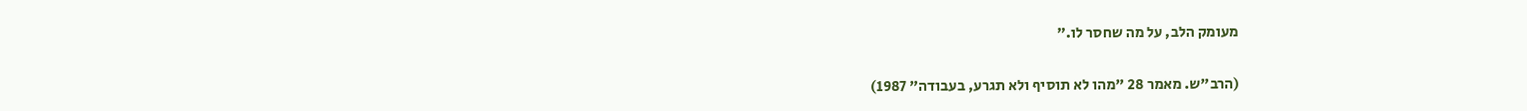מעומק הלב, על מה שחסר לו."

(הרב"ש. מאמר 28 "מהו לא תוסיף ולא תגרע, בעבודה" 1987)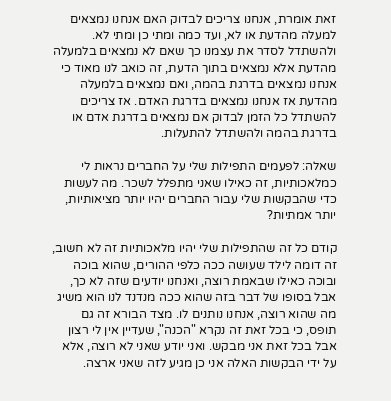זאת אומרת, אנחנו צריכים לבדוק האם אנחנו נמצאים למעלה מהדעת או לא, ועד כמה ומתי כן ומתי לא. ולהשתדל לסדר את עצמנו כך שאם לא נמצאים בלמעלה מהדעת אלא נמצאים בתוך הדעת, זה כואב לנו מאוד כי אנחנו נמצאים בדרגת בהמה, ואם נמצאים בלמעלה מהדעת אז אנחנו נמצאים בדרגת האדם. אז צריכים להשתדל כל הזמן לבדוק אם נמצאים בדרגת אדם או בדרגת בהמה ולהשתדל להתעלות.

שאלה: לפעמים התפילות שלי על החברים נראות לי כמלאכותיות, זה כאילו שאני מתפלל לשכר. מה לעשות כדי שהבקשות שלי עבור החברים יהיו יותר מציאותיות, יותר אמתיות?

קודם כל זה שהתפילות שלי יהיו מלאכותיות זה לא חשוב, זה דומה לילד שעושה ככה כלפי ההורים, שהוא בוכה ובוכה כאילו שבאמת רוצה, ואנחנו יודעים שזה לא כך, אבל בסופו של דבר בזה שהוא ככה מנדנד לנו הוא משיג מה שהוא רוצה, אנחנו נותנים לו. מצד הבורא זה גם תופס, כי בכל זאת זה נקרא "הכנה", שעדיין אין לי רצון אבל בכל זאת אני מבקש. ואני יודע שאני לא רוצה, אלא על ידי הבקשות האלה אני כן מגיע לזה שאני ארצה.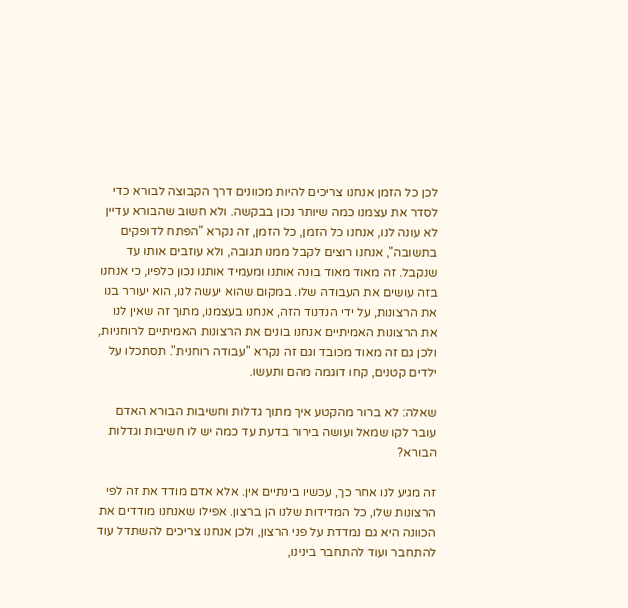לכן כל הזמן אנחנו צריכים להיות מכוונים דרך הקבוצה לבורא כדי לסדר את עצמנו כמה שיותר נכון בבקשה. ולא חשוב שהבורא עדיין לא עונה לנו, אנחנו כל הזמן, כל הזמן, זה נקרא "הפתח לדופקים בתשובה", אנחנו רוצים לקבל ממנו תגובה, ולא עוזבים אותו עד שנקבל. זה מאוד מאוד בונה אותנו ומעמיד אותנו נכון כלפיו, כי אנחנו בזה עושים את העבודה שלו. במקום שהוא יעשה לנו, הוא יעורר בנו את הרצונות, על ידי הנדנוד הזה, אנחנו בעצמנו, מתוך זה שאין לנו את הרצונות האמיתיים אנחנו בונים את הרצונות האמיתיים לרוחניות, ולכן גם זה מאוד מכובד וגם זה נקרא "עבודה רוחנית". תסתכלו על ילדים קטנים, קחו דוגמה מהם ותעשו.

שאלה: לא ברור מהקטע איך מתוך גדלות וחשיבות הבורא האדם עובר לקו שמאל ועושה בירור בדעת עד כמה יש לו חשיבות וגדלות הבורא?

זה מגיע לנו אחר כך, עכשיו בינתיים אין. אלא אדם מודד את זה לפי הרצונות שלו, כל המדידות שלנו הן ברצון. אפילו שאנחנו מודדים את הכוונה היא גם נמדדת על פני הרצון, ולכן אנחנו צריכים להשתדל עוד להתחבר ועוד להתחבר בינינו,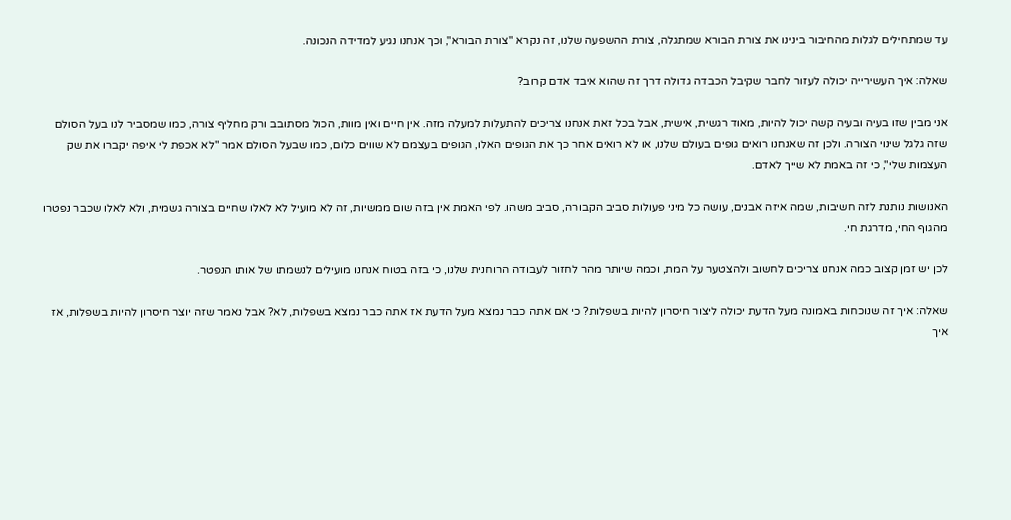עד שמתחילים לגלות מהחיבור בינינו את צורת הבורא שמתגלה, צורת ההשפעה שלנו, זה נקרא "צורת הבורא", וכך אנחנו נגיע למדידה הנכונה.

שאלה: איך העשירייה יכולה לעזור לחבר שקיבל הכבדה גדולה דרך זה שהוא איבד אדם קרוב?

אני מבין שזו בעיה ובעיה קשה יכול להיות, מאוד רגשית, אישית, אבל בכל זאת אנחנו צריכים להתעלות למעלה מזה. אין חיים ואין מוות, הכול מסתובב ורק מחליף צורה, כמו שמסביר לנו בעל הסולם שזה גלגל שינוי הצורה. ולכן זה שאנחנו רואים גופים בעולם שלנו, או לא רואים אחר כך את הגופים האלו, הגופים בעצמם לא שווים כלום, כמו שבעל הסולם אמר "לא אכפת לי איפה יקברו את שק העצמות שלי", כי זה באמת לא שייך לאדם.

האנושות נותנת לזה חשיבות, שמה איזה אבנים, עושה כל מיני פעולות סביב הקבורה, סביב משהו. לפי האמת אין בזה שום ממשיות, זה לא מועיל לא לאלו שחיים בצורה גשמית, ולא לאלו שכבר נפטרו מהגוף החי, מדרגת חי.

לכן יש זמן קצוב כמה אנחנו צריכים לחשוב ולהצטער על המת, וכמה שיותר מהר לחזור לעבודה הרוחנית שלנו, כי בזה בטוח אנחנו מועילים לנשמתו של אותו הנפטר.

שאלה: איך זה שנוכחות באמונה מעל הדעת יכולה ליצור חיסרון להיות בשפלות? כי אם אתה כבר נמצא מעל הדעת אז אתה כבר נמצא בשפלות, לא? אבל נאמר שזה יוצר חיסרון להיות בשפלות, אז איך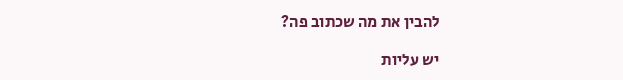להבין את מה שכתוב פה?

יש עליות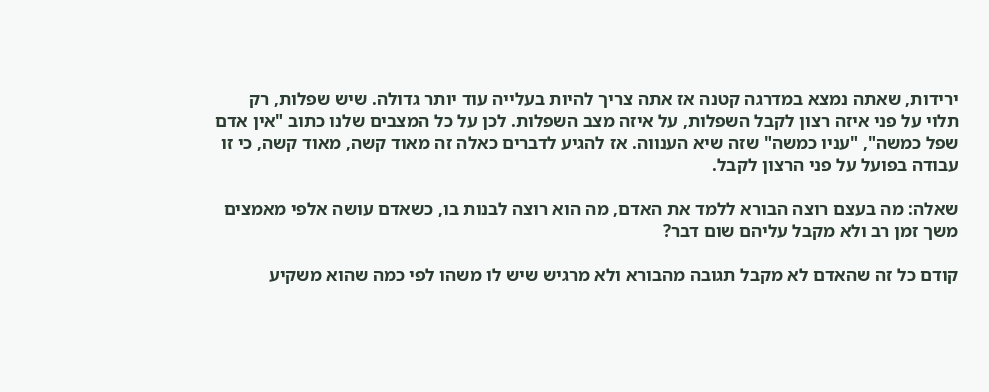ירידות, שאתה נמצא במדרגה קטנה אז אתה צריך להיות בעלייה עוד יותר גדולה. שיש שפלות, רק תלוי על פני איזה רצון לקבל השפלות, על איזה מצב השפלות. לכן על כל המצבים שלנו כתוב "אין אדם שפל כמשה", "עניו כמשה" שזה שיא הענווה. אז להגיע לדברים כאלה זה מאוד קשה, מאוד קשה, כי זו עבודה בפועל על פני הרצון לקבל.

שאלה: מה בעצם רוצה הבורא ללמד את האדם, מה הוא רוצה לבנות בו, כשאדם עושה אלפי מאמצים משך זמן רב ולא מקבל עליהם שום דבר?

קודם כל זה שהאדם לא מקבל תגובה מהבורא ולא מרגיש שיש לו משהו לפי כמה שהוא משקיע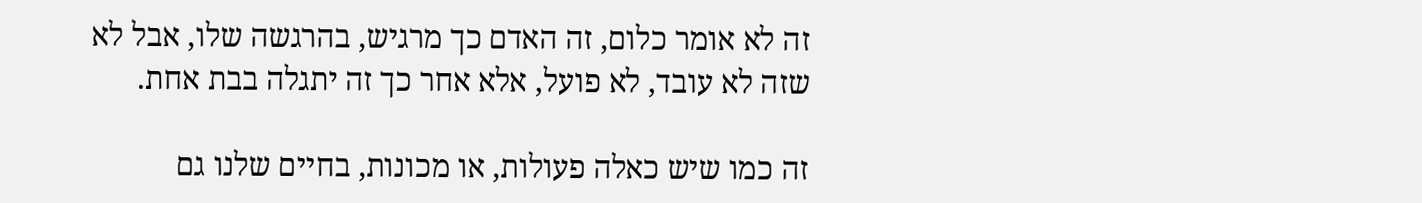זה לא אומר כלום, זה האדם כך מרגיש, בהרגשה שלו, אבל לא שזה לא עובד, לא פועל, אלא אחר כך זה יתגלה בבת אחת.

זה כמו שיש כאלה פעולות, או מכונות, בחיים שלנו גם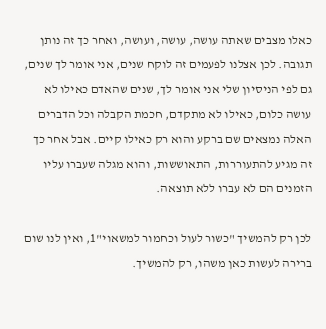כאלו מצבים שאתה עושה, עושה, ועושה, ואחר כך זה נותן תגובה. לכן אצלנו לפעמים זה לוקח שנים, אני אומר לך שנים, גם לפי הניסיון שלי אני אומר לך, שנים שהאדם כאילו לא עושה כלום, כאילו לא מתקדם, חכמת הקבלה וכל הדברים האלה נמצאים שם ברקע והוא רק כאילו קיים. אבל אחר כך זה מגיע להתעוררות, התאוששות, והוא מגלה שעברו עליו הזמנים הם לא עברו ללא תוצאה.

לכן רק להמשיך "כשור לעול וכחמור למשאוי"1, ואין לנו שום ברירה לעשות כאן משהו, רק להמשיך.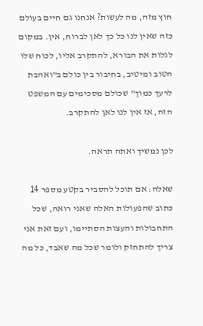חוץ מזה, מה לעשות? אנחנו גם חיים בעולם כזה שאין לנו כל כך לאן לברוח, אין. במקום לגלות את הבורא, להתקרב אליו, לכוח שלו הטוב ומיטיב, בחיבור בין כולם ב"ואהבת לרעך כמוך" שכולם מסכימים עם המשפט הזה, אז אין לנו לאן להתקרב.

לכן נמשיך ואתה תראה.

שאלה: אם תוכל להסביר בקטע מספר 14 כתוב שהפעולות האלה שאני רואה, שכל התחבולות והעצות הסתיימו, ועם זאת אני צריך להתחזק ולומר שכל מה שאבד, כל מה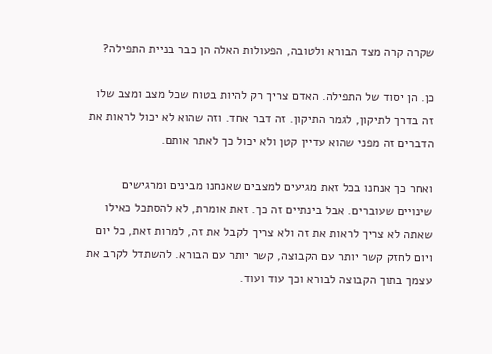שקרה קרה מצד הבורא ולטובה, הפעולות האלה הן כבר בניית התפילה?

כן. הן יסוד של התפילה. האדם צריך רק להיות בטוח שכל מצב ומצב שלו זה בדרך לתיקון, לגמר התיקון. זה דבר אחד. וזה שהוא לא יכול לראות את הדברים זה מפני שהוא עדיין קטן ולא יכול כך לאתר אותם.

ואחר כך אנחנו בכל זאת מגיעים למצבים שאנחנו מבינים ומרגישים שינויים שעוברים. אבל בינתיים זה כך. זאת אומרת, לא להסתכל כאילו שאתה לא צריך לראות את זה ולא צריך לקבל את זה, למרות זאת, כל יום ויום לחזק קשר יותר עם הקבוצה, קשר יותר עם הבורא. להשתדל לקרב את עצמך בתוך הקבוצה לבורא וכך עוד ועוד.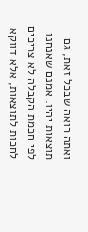ואתה רואה שבכל זאת, גם תוצאות יהיו. אמנם שאנחנו לפי חכמת הקבלה לא צריכים לחכות לתוצאות, אלא דווקא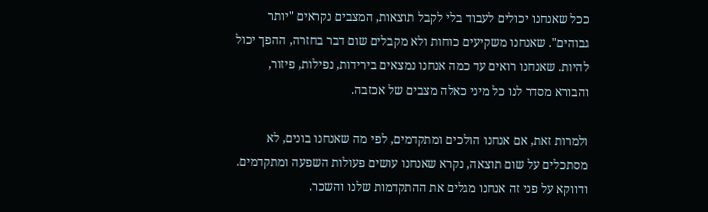ככל שאנחנו יכולים לעבוד בלי לקבל תוצאות, המצבים נקראים "יותר גבוהים". שאנחנו משקיעים כוחות ולא מקבלים שום דבר בחזרה, ההפך יכול להיות. שאנחנו רואים עד כמה אנחנו נמצאים בירידות, נפילות, פיזור, והבורא מסדר לנו כל מיני כאלה מצבים של אכזבה.

ולמרות זאת, אם אנחנו הולכים ומתקדמים, לפי מה שאנחנו בונים, לא מסתכלים על שום תוצאה, נקרא שאנחנו עושים פעולות השפעה ומתקדמים. ודווקא על פני זה אנחנו מגלים את ההתקדמות שלנו והשכר.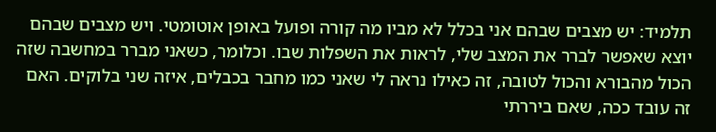תלמיד: יש מצבים שבהם אני בכלל לא מביו מה קורה ופועל באופן אוטומטי. ויש מצבים שבהם יוצא שאפשר לברר את המצב שלי, לראות את השפלות שבו. וכלומר, כשאני מברר במחשבה שזה הכול מהבורא והכול לטובה, זה כאילו נראה לי שאני כמו מחבר בכבלים, איזה שני בלוקים. האם זה עובד ככה, שאם ביררתי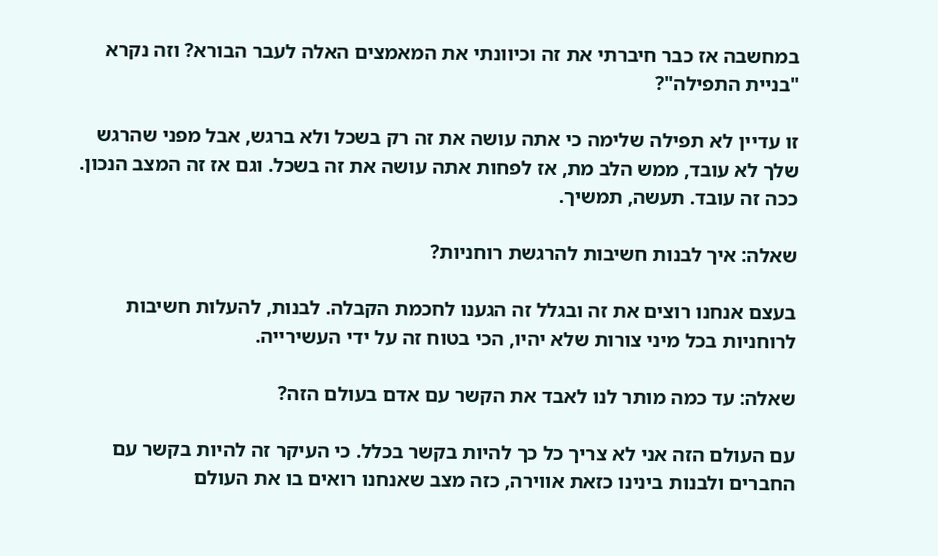במחשבה אז כבר חיברתי את זה וכיוונתי את המאמצים האלה לעבר הבורא? וזה נקרא "בניית התפילה"?

זו עדיין לא תפילה שלימה כי אתה עושה את זה רק בשכל ולא ברגש, אבל מפני שהרגש שלך לא עובד, ממש הלב מת, אז לפחות אתה עושה את זה בשכל. וגם אז זה המצב הנכון. ככה זה עובד. תעשה, תמשיך.

שאלה: איך לבנות חשיבות להרגשת רוחניות?

בעצם אנחנו רוצים את זה ובגלל זה הגענו לחכמת הקבלה. לבנות, להעלות חשיבות לרוחניות בכל מיני צורות שלא יהיו, הכי בטוח זה על ידי העשירייה.

שאלה: עד כמה מותר לנו לאבד את הקשר עם אדם בעולם הזה?

עם העולם הזה אני לא צריך כל כך להיות בקשר בכלל. כי העיקר זה להיות בקשר עם החברים ולבנות בינינו כזאת אווירה, כזה מצב שאנחנו רואים בו את העולם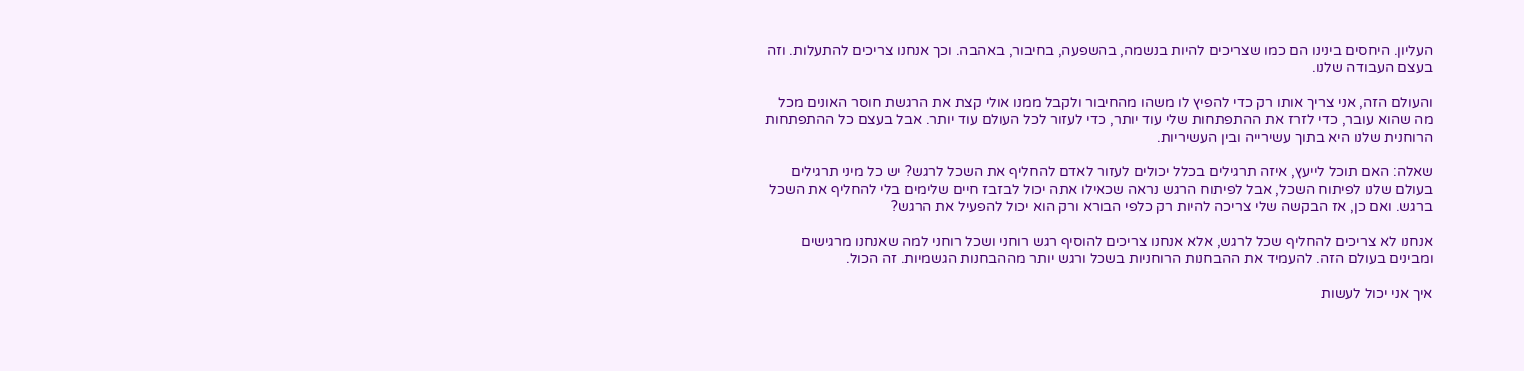העליון. היחסים בינינו הם כמו שצריכים להיות בנשמה, בהשפעה, בחיבור, באהבה. וכך אנחנו צריכים להתעלות. וזה בעצם העבודה שלנו.

והעולם הזה, אני צריך אותו רק כדי להפיץ לו משהו מהחיבור ולקבל ממנו אולי קצת את הרגשת חוסר האונים מכל מה שהוא עובר, כדי לזרז את ההתפתחות שלי עוד יותר, כדי לעזור לכל העולם עוד יותר. אבל בעצם כל ההתפתחות הרוחנית שלנו היא בתוך עשירייה ובין העשיריות.

שאלה: האם תוכל לייעץ, איזה תרגילים בכלל יכולים לעזור לאדם להחליף את השכל לרגש? יש כל מיני תרגילים בעולם שלנו לפיתוח השכל, אבל לפיתוח הרגש נראה שכאילו אתה יכול לבזבז חיים שלימים בלי להחליף את השכל ברגש. ואם כן, אז הבקשה שלי צריכה להיות רק כלפי הבורא ורק הוא יכול להפעיל את הרגש?

אנחנו לא צריכים להחליף שכל לרגש, אלא אנחנו צריכים להוסיף רגש רוחני ושכל רוחני למה שאנחנו מרגישים ומבינים בעולם הזה. להעמיד את ההבחנות הרוחניות בשכל ורגש יותר מההבחנות הגשמיות. זה הכול.

איך אני יכול לעשות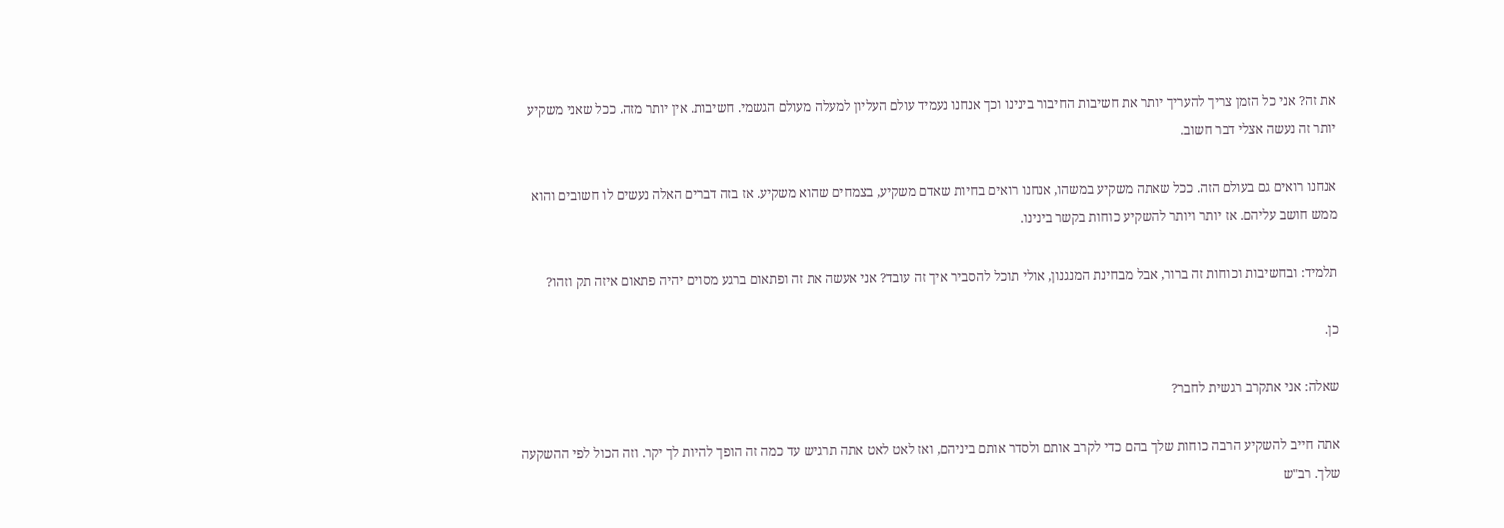את זה? אני כל הזמן צריך להעריך יותר את חשיבות החיבור בינינו וכך אנחנו נעמיד עולם העליון למעלה מעולם הגשמי. חשיבות. אין יותר מזה. ככל שאני משקיע יותר זה נעשה אצלי דבר חשוב.

אנחנו רואים גם בעולם הזה. ככל שאתה משקיע במשהו, אנחנו רואים בחיות שאדם משקיע, בצמחים שהוא משקיע. אז בזה דברים האלה נעשים לו חשובים והוא ממש חושב עליהם. אז יותר ויותר להשקיע כוחות בקשר בינינו.

תלמיד: ובחשיבות וכוחות זה ברור, אבל מבחינת המנגנון, אולי תוכל להסביר איך זה עובד? אני אעשה את זה ופתאום ברגע מסוים יהיה פתאום איזה תק וזהו?

כן.

שאלה: אני אתקרב רגשית לחבר?

אתה חייב להשקיע הרבה כוחות שלך בהם כדי לקרב אותם ולסדר אותם ביניהם, ואז לאט לאט אתה תרגיש עד כמה זה הופך להיות לך יקר. וזה הכול לפי ההשקעה שלך. רב"ש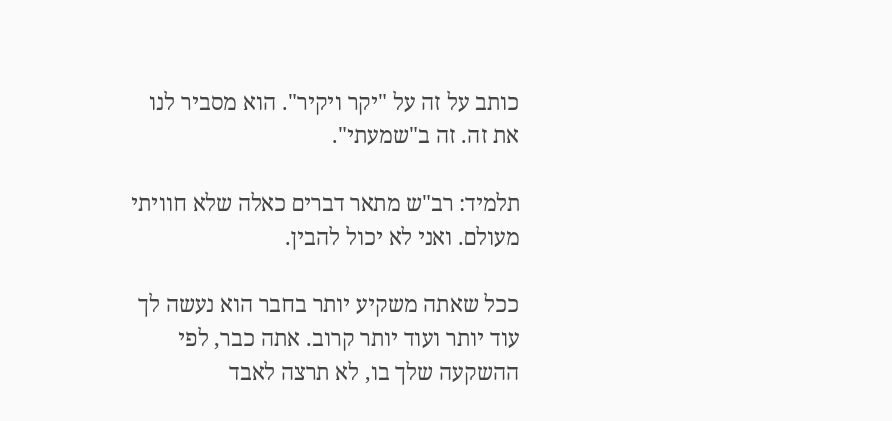כותב על זה על "יקר ויקיר". הוא מסביר לנו את זה. זה ב"שמעתי".

תלמיד: רב"ש מתאר דברים כאלה שלא חוויתי מעולם. ואני לא יכול להבין.

ככל שאתה משקיע יותר בחבר הוא נעשה לך עוד יותר ועוד יותר קרוב. אתה כבר, לפי ההשקעה שלך בו, לא תרצה לאבד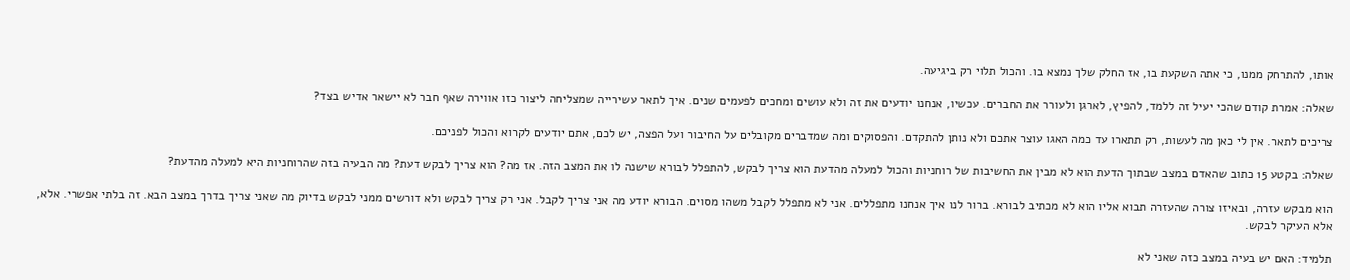אותו, להתרחק ממנו, כי אתה השקעת בו, אז החלק שלך נמצא בו. והכול תלוי רק ביגיעה.

שאלה: אמרת קודם שהכי יעיל זה ללמד, להפיץ, לארגן ולעורר את החברים. עכשיו, אנחנו יודעים את זה ולא עושים ומחכים לפעמים שנים. איך לתאר עשירייה שמצליחה ליצור כזו אווירה שאף חבר לא יישאר אדיש בצד?

צריכים לתאר. אין לי כאן מה לעשות, רק תתארו עד כמה האגו עוצר אתכם ולא נותן להתקדם. והפסוקים ומה שמדברים מקובלים על החיבור ועל הפצה, יש לכם, אתם יודעים לקרוא והכול לפניכם.

שאלה: בקטע 15 כתוב שהאדם במצב שבתוך הדעת הוא לא מבין את החשיבות של רוחניות והכול למעלה מהדעת הוא צריך לבקש, להתפלל לבורא שישנה לו את המצב הזה. אז מה? הוא צריך לבקש דעת? מה הבעיה בזה שהרוחניות היא למעלה מהדעת?

הוא מבקש עזרה, ובאיזו צורה שהעזרה תבוא אליו הוא לא מכתיב לבורא. ברור לנו איך אנחנו מתפללים. אני לא מתפלל לקבל משהו מסוים. הבורא יודע מה אני צריך לקבל. אני רק צריך לבקש ולא דורשים ממני לבקש בדיוק מה שאני צריך בדרך במצב הבא. זה בלתי אפשרי. אלא, אלא העיקר לבקש.

תלמיד: האם יש בעיה במצב כזה שאני לא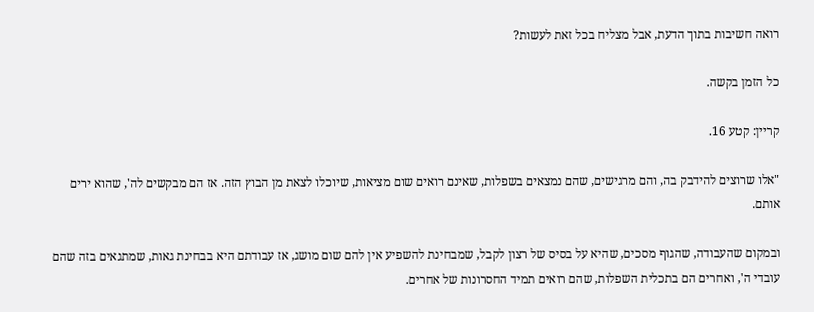רואה חשיבות בתוך הדעת, אבל מצליח בכל זאת לעשות?

כל הזמן בקשה.

קריין: קטע 16.

"אלו שרוצים להידבק בה, והם מרגישים, שהם נמצאים בשפלות, שאינם רואים שום מציאות, שיוכלו לצאת מן הבוץ הזה. אז הם מבקשים לה', שהוא ירים אותם.

ובמקום שהעבודה, שהגוף מסכים, שהיא על בסיס של רצון לקבל, שמבחינת להשפיע אין להם שום מושג, אז עבודתם היא בבחינת גאות, שמתגאים בזה שהם עובדי ה', ואחרים הם בתכלית השפלות, שהם רואים תמיד החסרונות של אחרים.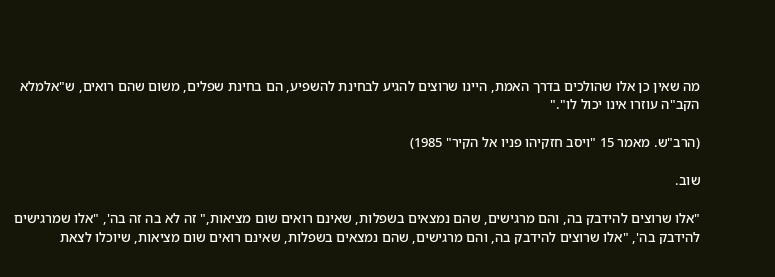מה שאין כן אלו שהולכים בדרך האמת, היינו שרוצים להגיע לבחינת להשפיע, הם בחינת שפלים, משום שהם רואים, ש"אלמלא הקב"ה עוזרו אינו יכול לו"."

(הרב"ש. מאמר 15 "ויסב חזקיהו פניו אל הקיר" 1985)

שוב.

"אלו שרוצים להידבק בה, והם מרגישים, שהם נמצאים בשפלות, שאינם רואים שום מציאות," זה לא בה זה בה', "אלו שמרגישים להידבק בה', "אלו שרוצים להידבק בה, והם מרגישים, שהם נמצאים בשפלות, שאינם רואים שום מציאות, שיוכלו לצאת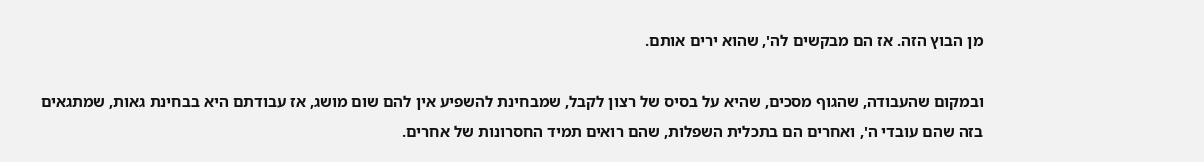מן הבוץ הזה. אז הם מבקשים לה', שהוא ירים אותם.

ובמקום שהעבודה, שהגוף מסכים, שהיא על בסיס של רצון לקבל, שמבחינת להשפיע אין להם שום מושג, אז עבודתם היא בבחינת גאות, שמתגאים בזה שהם עובדי ה', ואחרים הם בתכלית השפלות, שהם רואים תמיד החסרונות של אחרים.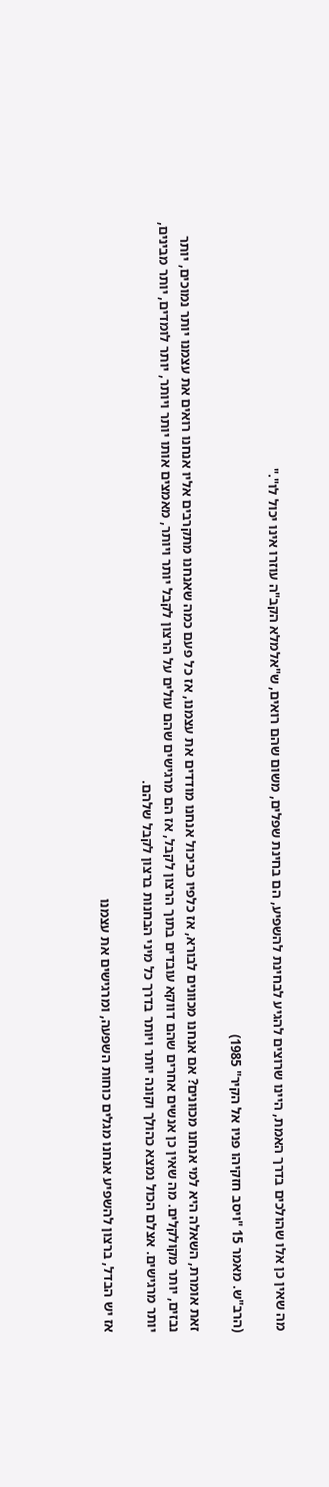מה שאין כן אלו שהולכים בדרך האמת, היינו שרוצים להגיע לבחינת להשפיע, הם בחינת שפלים, משום שהם רואים, ש"אלמלא הקב"ה עוזרו אינו יכול לו"."

(הרב"ש. מאמר 15 "ויסב חזקיהו פניו אל הקיר" 1985)

זאת אומרת, השאלה היא למי אנחנו מכוּונים? אם אנחנו מכוּונים לבורא, אז כלפיו כביכול אנחנו מודדים את עצמנו, אז כל פעם כמה שאנחנו מתקרבים אליו אנחנו רואים את עצמנו יותר נמוכים, יותר נבזים, יותר מקולקלים. מה שאין כן אנשים אחרים שהם דווקא עובדים בתוך הרצון לקבל, אז הם מרגישים שהם עולים על הרצון לקבל יותר ויותר, מאמצים אותו יותר ויותר, יותר לומדים, יותר מבינים, יותר מרגישים. אצלם הכול נמצא כהולך וקונה יותר ויותר בדרך כל מיני הבחנות ברצון לקבל שלהם.

אז יש הבדל, ברצון להשפיע אנחנו מגלים כוחות השפעה, ומרגישים את עצמנו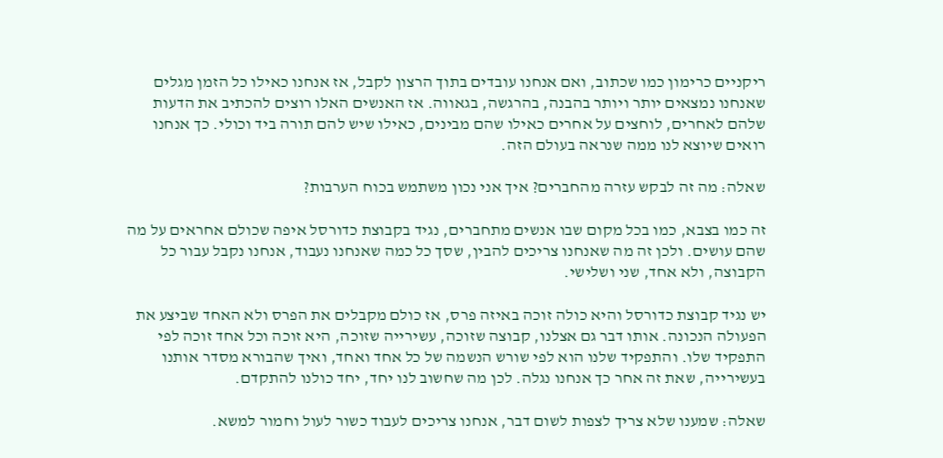ריקניים כרימון כמו שכתוב, ואם אנחנו עובדים בתוך הרצון לקבל, אז אנחנו כאילו כל הזמן מגלים שאנחנו נמצאים יותר ויותר בהבנה, בהרגשה, בגאווה. אז האנשים האלו רוצים להכתיב את הדעות שלהם לאחרים, לוחצים על אחרים כאילו שהם מבינים, כאילו שיש להם תורה ביד וכולי. כך אנחנו רואים שיוצא לנו ממה שנראה בעולם הזה.

שאלה: מה זה לבקש עזרה מהחברים? איך אני נכון משתמש בכוח הערבות?

זה כמו בצבא, כמו בכל מקום שבו אנשים מתחברים, נגיד בקבוצת כדורסל איפה שכולם אחראים על מה שהם עושים. ולכן זה מה שאנחנו צריכים להבין, שסך כל כמה שאנחנו נעבוד, אנחנו נקבל עבור כל הקבוצה, ולא אחד, שני ושלישי.

יש נגיד קבוצת כדורסל והיא כולה זוכה באיזה פרס, אז כולם מקבלים את הפרס ולא האחד שביצע את הפעולה הנכונה. אותו דבר גם אצלנו, קבוצה שזוכה, עשירייה שזוכה, היא זוכה וכל אחד זוכה לפי התפקיד שלו. והתפקיד שלנו הוא לפי שורש הנשמה של כל אחד ואחד, ואיך שהבורא מסדר אותנו בעשירייה, שאת זה אחר כך אנחנו נגלה. לכן מה שחשוב לנו יחד, יחד כולנו להתקדם.

שאלה: שמענו שלא צריך לצפות לשום דבר, אנחנו צריכים לעבוד כשור לעול וחמור למשא.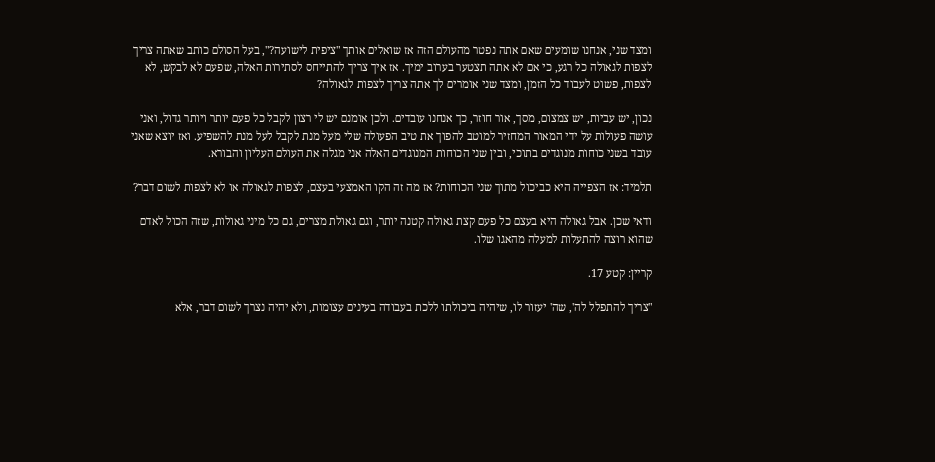ומצד שני, אנחנו שומעים שאם אתה נפטר מהעולם הזה אז שואלים אותך "ציפית לישועה?", בעל הסולם כותב שאתה צריך לצפות לגאולה כל רגע, כי אם לא אתה תצטער בערוב ימיך. אז איך צריך להתייחס לסתירות האלה, שפעם לא לבקש, לא לצפות, פשוט לעבוד כל הזמן, ומצד שני אומרים לך אתה צריך לצפות לגאולה?

נכון, יש עביות, יש צמצום, מסך, אור חוזר, כך אנחנו עובדים. ולכן אומנם יש לי רצון לקבל כל פעם יותר ויותר גדול, ואני עושה פעולות על ידי המאור המחזיר למוטב להפוך את טיב הפעולה שלי מעל מנת לקבל לעל מנת להשפיע. ואז יוצא שאני עובד בשני כוחות מנוגדים בתוכי, ובין שני הכוחות המנוגדים האלה אני מגלה את העולם העליון והבורא.

תלמיד: אז הצפייה היא כביכול מתוך שני הכוחות? אז מה זה הקו האמצעי בעצם, לצפות לגאולה או לא לצפות לשום דבר?

ודאי שכן. אבל גאולה היא בעצם כל פעם קצת גאולה קטנה יותר, וגם גאולת מצרים, גם כל מיני גאולות, שזה הכול לאדם שהוא רוצה להתעלות למעלה מהאגו שלו.

קריין: קטע 17.

"צריך להתפלל לה', שה' יעזור לו, שיהיה ביכולתו ללכת בעבודה בעינים עצומות, ולא יהיה נצרך לשום דבר, אלא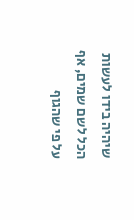שיהיה בידו לעשות הכל לשם שמים, אף על פי שהגוף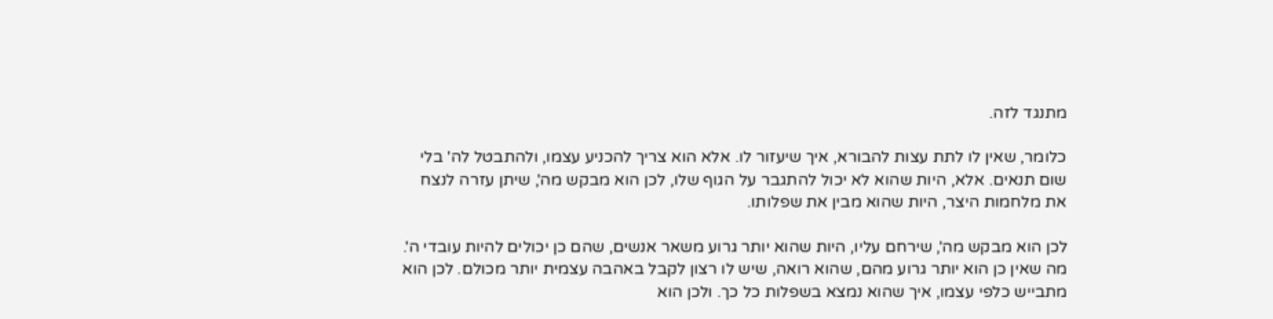מתנגד לזה.

כלומר, שאין לו לתת עצות להבורא, איך שיעזור לו. אלא הוא צריך להכניע עצמו, ולהתבטל לה' בלי שום תנאים. אלא, היות שהוא לא יכול להתגבר על הגוף שלו, לכן הוא מבקש מה', שיתן עזרה לנצח את מלחמות היצר, היות שהוא מבין את שפלותו.

לכן הוא מבקש מה', שירחם עליו, היות שהוא יותר גרוע משאר אנשים, שהם כן יכולים להיות עובדי ה'. מה שאין כן הוא יותר גרוע מהם, שהוא רואה, שיש לו רצון לקבל באהבה עצמית יותר מכולם. לכן הוא מתבייש כלפי עצמו, איך שהוא נמצא בשפלות כל כך. ולכן הוא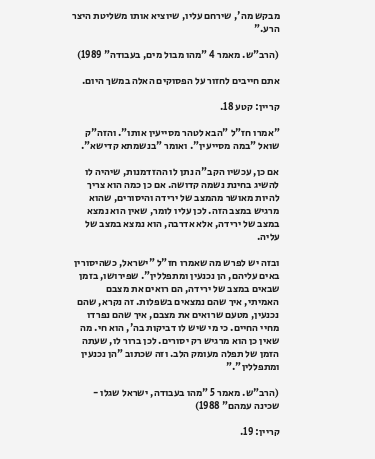מבקש מה', שירחם עליו, שיוציא אותו משליטת היצר הרע."

(הרב"ש. מאמר 4 "מהו מבול מים, בעבודה" 1989)

אתם חייבים לחזור על הפסוקים האלה במשך היום.

קריין: קטע 18.

"אמרו חז"ל "הבא לטהר מסייעין אותו". והזה"ק שואל "במה מסייעין". ואומר "בנשמתא קדישא".

אם כן, עכשיו הקב"ה נתן לו ההזדמנות, שיהיה לו להשיג בחינת נשמה קדושה. אם כן כמה הוא צריך להיות מאושר מהמצב של ירידה והיסורים, שהוא מרגיש במצב הזה. לכן עליו לומר, שאין הוא נמצא במצב של ירידה, אלא אדרבה, הוא נמצא במצב של עליה.

ובזה יש לפרש מה שאמרו חז"ל "ישראל, כשהיסורין באים עליהם, הן נכנעין ומתפללין". שפירושו, בזמן שבאים במצב של ירידה, הם רואים את מצבם האמיתי, איך שהם נמצאים בשפלות. זה נקרא, שהם נכנעין, מטעם שרואים את מצבם, איך שהם נפרדו מחיי החיים. כי מי שיש לו דביקות בה', הוא חי. מה שאין כן הוא מרגיש רק יסורים. לכן ברור לו, שעתה הזמן של תפלה מעומק הלב. וזה שכתוב "הן נכנעין ומתפללין"."

(הרב"ש. מאמר 5 "מהו בעבודה, ישראל שגלו - שכינה עמהם" 1988)

קריין: 19.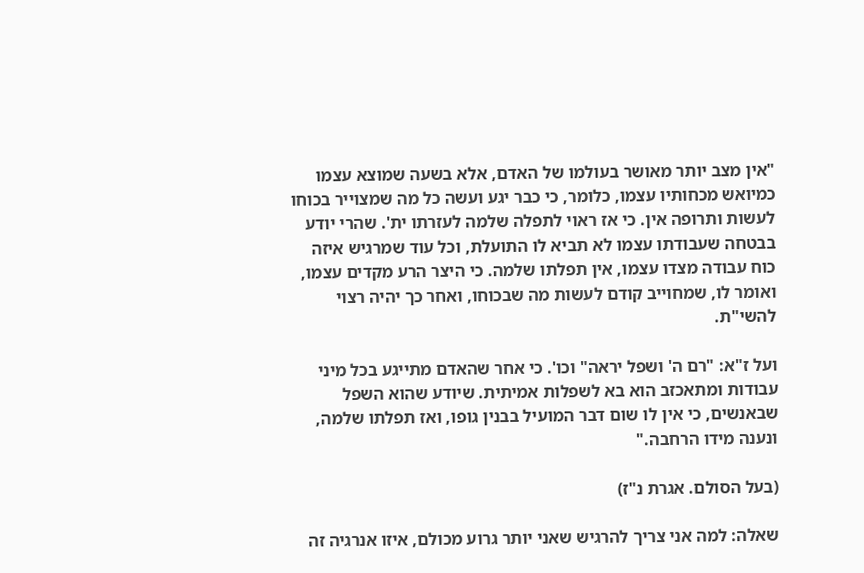"אין מצב יותר מאושר בעולמו של האדם, אלא בשעה שמוצא עצמו כמיואש מכחותיו עצמו, כלומר, כי כבר יגע ועשה כל מה שמצוייר בכוחו לעשות ותרופה אין. כי אז ראוי לתפלה שלמה לעזרתו ית'. שהרי יודע בבטחה שעבודתו עצמו לא תביא לו התועלת, וכל עוד שמרגיש איזה כוח עבודה מצדו עצמו, אין תפלתו שלמה. כי היצר הרע מקדים עצמו, ואומר לו, שמחוייב קודם לעשות מה שבכוחו, ואחר כך יהיה רצוי להשי"ת.

ועל ז"א: "רם ה' ושפל יראה" וכו'. כי אחר שהאדם מתייגע בכל מיני עבודות ומתאכזב הוא בא לשפלות אמיתית. שיודע שהוא השפל שבאנשים, כי אין לו שום דבר המועיל בבנין גופו, ואז תפלתו שלמה, ונענה מידו הרחבה."

(בעל הסולם. אגרת נ"ז)

שאלה: למה אני צריך להרגיש שאני יותר גרוע מכולם, איזו אנרגיה זה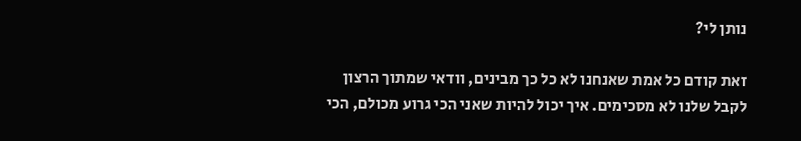נותן לי?

זאת קודם כל אמת שאנחנו לא כל כך מבינים, וודאי שמתוך הרצון לקבל שלנו לא מסכימים. איך יכול להיות שאני הכי גרוע מכולם, הכי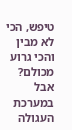טיפש, הכי לא מבין והכי גרוע מכולם? אבל במערכת העגולה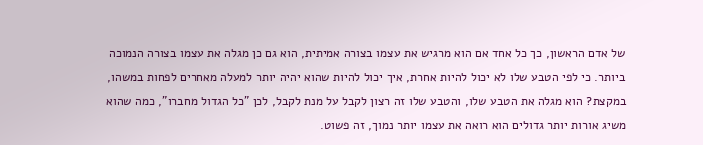של אדם הראשון, כך כל אחד אם הוא מרגיש את עצמו בצורה אמיתית, הוא גם כן מגלה את עצמו בצורה הנמוכה ביותר. כי לפי הטבע שלו לא יכול להיות אחרת, איך יכול להיות שהוא יהיה יותר למעלה מאחרים לפחות במשהו, במקצת? הוא מגלה את הטבע שלו, והטבע שלו זה רצון לקבל על מנת לקבל, לכן "כל הגדול מחברו", כמה שהוא משיג אורות יותר גדולים הוא רואה את עצמו יותר נמוך, זה פשוט.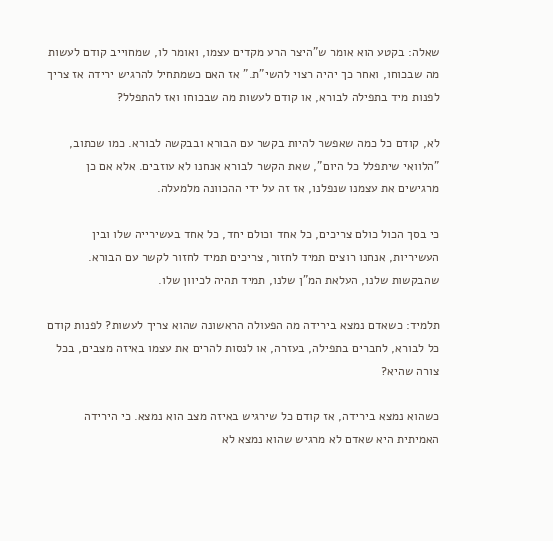שאלה: בקטע הוא אומר ש"היצר הרע מקדים עצמו, ואומר לו, שמחוייב קודם לעשות מה שבכוחו, ואחר כך יהיה רצוי להשי"ת." אז האם כשמתחיל להרגיש ירידה אז צריך לפנות מיד בתפילה לבורא, או קודם לעשות מה שבכוחו ואז להתפלל?

לא, קודם כל כמה שאפשר להיות בקשר עם הבורא ובבקשה לבורא. כמו שכתוב, "הלוואי שיתפלל כל היום", שאת הקשר לבורא אנחנו לא עוזבים. אלא אם כן מרגישים את עצמנו שנפלנו, אז זה על ידי ההכוונה מלמעלה.

כי בסך הכול כולם צריכים, כל אחד וכולם יחד, כל אחד בעשירייה שלו ובין העשיריות, אנחנו רוצים תמיד לחזור, צריכים תמיד לחזור לקשר עם הבורא. שהבקשות שלנו, העלאת המ"ן שלנו, תמיד תהיה לכיוון שלו.

תלמיד: כשאדם נמצא בירידה מה הפעולה הראשונה שהוא צריך לעשות? לפנות קודם כל לבורא, לחברים בתפילה, בעזרה, או לנסות להרים את עצמו באיזה מצבים, בכל צורה שהיא?

כשהוא נמצא בירידה, אז קודם כל שירגיש באיזה מצב הוא נמצא. כי הירידה האמיתית היא שאדם לא מרגיש שהוא נמצא לא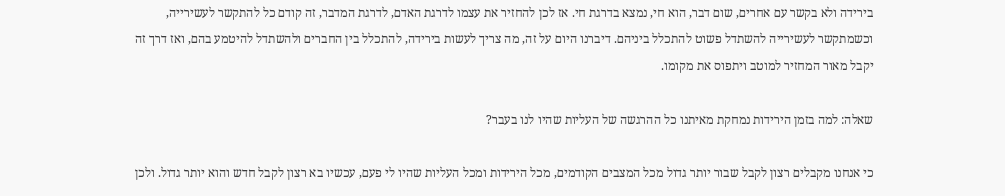בירידה ולא בקשר עם אחרים, שום דבר, הוא חי, נמצא בדרגת חי. אז לכן להחזיר את עצמו לדרגת האדם, לדרגת המדבר, זה קודם כל להתקשר לעשירייה, וכשמתקשר לעשירייה להשתדל פשוט להתכלל ביניהם. דיברנו היום על זה, מה צריך לעשות בירידה, להתכלל בין החברים ולהשתדל להיטמע בהם, ואז דרך זה יקבל מאור המחזיר למוטב ויתפוס את מקומו.

שאלה: למה בזמן הירידות נמחקת מאיתנו כל ההרגשה של העליות שהיו לנו בעבר?

כי אנחנו מקבלים רצון לקבל שבור יותר גדול מכל המצבים הקודמים, מכל הירידות ומכל העליות שהיו לי פעם, עכשיו בא רצון לקבל חדש והוא יותר גדול. ולכן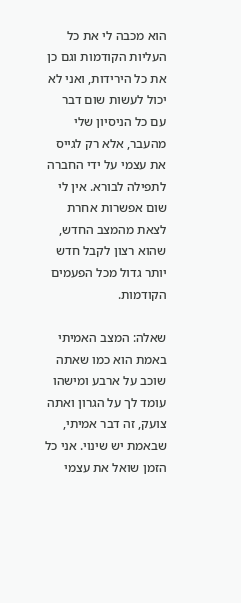הוא מכבה לי את כל העליות הקודמות וגם כן את כל הירידות, ואני לא יכול לעשות שום דבר עם כל הניסיון שלי מהעבר, אלא רק לגייס את עצמי על ידי החברה לתפילה לבורא. אין לי שום אפשרות אחרת לצאת מהמצב החדש, שהוא רצון לקבל חדש יותר גדול מכל הפעמים הקודמות.

שאלה: המצב האמיתי באמת הוא כמו שאתה שוכב על ארבע ומישהו עומד לך על הגרון ואתה צועק, זה דבר אמיתי, שבאמת יש שינוי. אני כל הזמן שואל את עצמי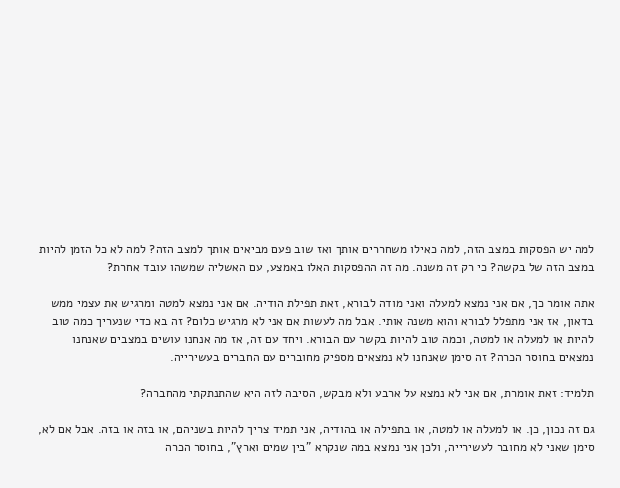למה יש הפסקות במצב הזה, למה כאילו משחררים אותך ואז שוב פעם מביאים אותך למצב הזה? למה לא כל הזמן להיות במצב הזה של בקשה? כי רק זה משנה. מה זה ההפסקות האלו באמצע, עם האשליה שמשהו עובד אחרת?

אתה אומר כך, אם אני נמצא למעלה ואני מודה לבורא, זאת תפילת הודיה. אם אני נמצא למטה ומרגיש את עצמי ממש בדאון, אז אני מתפלל לבורא והוא משנה אותי. אבל מה לעשות אם אני לא מרגיש כלום? זה בא כדי שנעריך כמה טוב להיות או למעלה או למטה, וכמה טוב להיות בקשר עם הבורא. ויחד עם זה, אז מה אנחנו עושים במצבים שאנחנו נמצאים בחוסר הכרה? זה סימן שאנחנו לא נמצאים מספיק מחוברים עם החברים בעשירייה.

תלמיד: זאת אומרת, אם אני לא נמצא על ארבע ולא מבקש, הסיבה לזה היא שהתנתקתי מהחברה?

גם זה נכון, כן. או למעלה או למטה, או בתפילה או בהודיה, אני תמיד צריך להיות בשניהם, או בזה או בזה. אבל אם לא, סימן שאני לא מחובר לעשירייה, ולכן אני נמצא במה שנקרא "בין שמים וארץ", בחוסר הכרה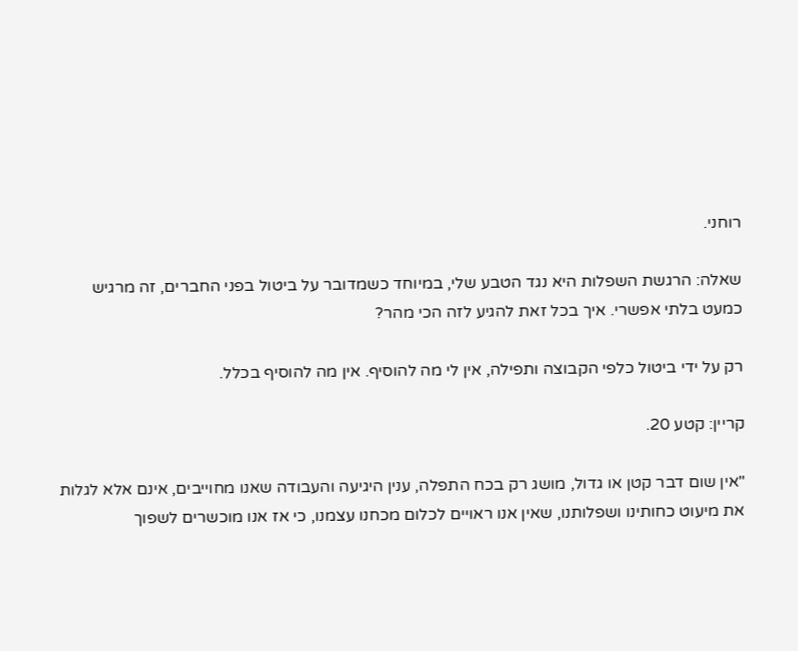רוחני.

שאלה: הרגשת השפלות היא נגד הטבע שלי, במיוחד כשמדובר על ביטול בפני החברים, זה מרגיש כמעט בלתי אפשרי. איך בכל זאת להגיע לזה הכי מהר?

רק על ידי ביטול כלפי הקבוצה ותפילה, אין לי מה להוסיף. אין מה להוסיף בכלל.

קריין: קטע 20.

"אין שום דבר קטן או גדול, מושג רק בכח התפלה, ענין היגיעה והעבודה שאנו מחוייבים, אינם אלא לגלות את מיעוט כחותינו ושפלותנו, שאין אנו ראויים לכלום מכחנו עצמנו, כי אז אנו מוכשרים לשפוך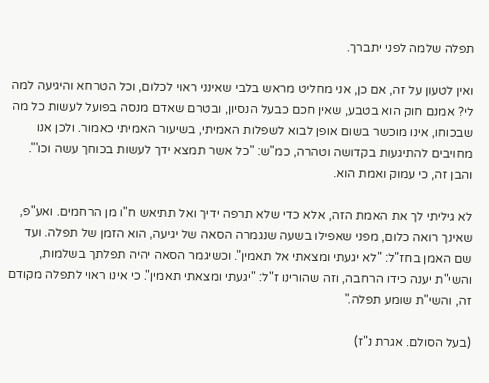תפלה שלמה לפני יתברך.

ואין לטעון על זה, אם כן, אני מחליט מראש בלבי שאינני ראוי לכלום, וכל הטרחא והיגיעה למה לי? אמנם חוק הוא בטבע, שאין חכם כבעל הנסיון, ובטרם שאדם מנסה בפועל לעשות כל מה שבכוחו, אינו מוכשר בשום אופן לבוא לשפלות האמיתי, בשיעור האמיתי כאמור. ולכן אנו מחויבים להתיגעות בקדושה וטהרה, כמ"ש: "כל אשר תמצא ידך לעשות בכוחך עשה וכו'". והבן זה, כי עמוק ואמת הוא.

לא גיליתי לך את האמת הזה, אלא כדי שלא תרפה ידיך ואל תתיאש ח"ו מן הרחמים. ואע"פ, שאינך רואה כלום, מפני שאפילו בשעה שנגמרה הסאה של יגיעה, הוא הזמן של תפלה. ועד שם האמן בחז"ל: "לא יגעתי ומצאתי אל תאמין". וכשיגמר הסאה יהיה תפלתך בשלמות, והשי"ת יענה כידו הרחבה, וזה שהורינו ז"ל: "יגעתי ומצאתי תאמין". כי אינו ראוי לתפלה מקודם זה, והשי"ת שומע תפלה."

(בעל הסולם. אגרת נ"ז)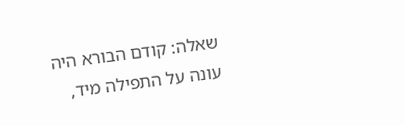שאלה: קודם הבורא היה עונה על התפילה מיד,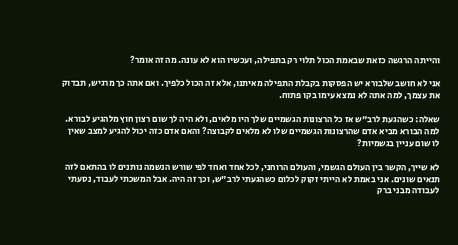והייתה הרגשה כזאת שבאמת הכול תלוי רק בתפילה, ועכשיו הוא לא עונה. מה זה אומר?

אני לא חושב שלבורא יש הפסקות בקבלת התפילה מאיתנו, אלא זה הכול כלפיך. ואם אתה כך מרגיש, תבדוק את עצמך, למה אתה לא נמצא עימו בקו פתוח.

שאלה: כשהגעת לרב"ש אז כל הרצונות הגשמיים שלך היו מלאים, ולא היה לך שום רצון חוץ מלהגיע לבורא. למה הבורא מביא אדם שהרצונות הגשמיים שלו לא מלאים לקבוצה? והאם אדם כזה יכול להגיע למצב שאין לו שום עניין בגשמיות?

לא שייך, הקשר בין העולם הגשמי, והעולם הרוחני, לכל אחד ואחד לפי שורש הנשמה נותנים לו בהתאם לזה תנאים שונים. אני באמת לא הייתי זקוק לכלום כשהגעתי לרב"ש, וכך זה היה. אבל המשכתי לעבוד, נסעתי לעבודה מבני ברק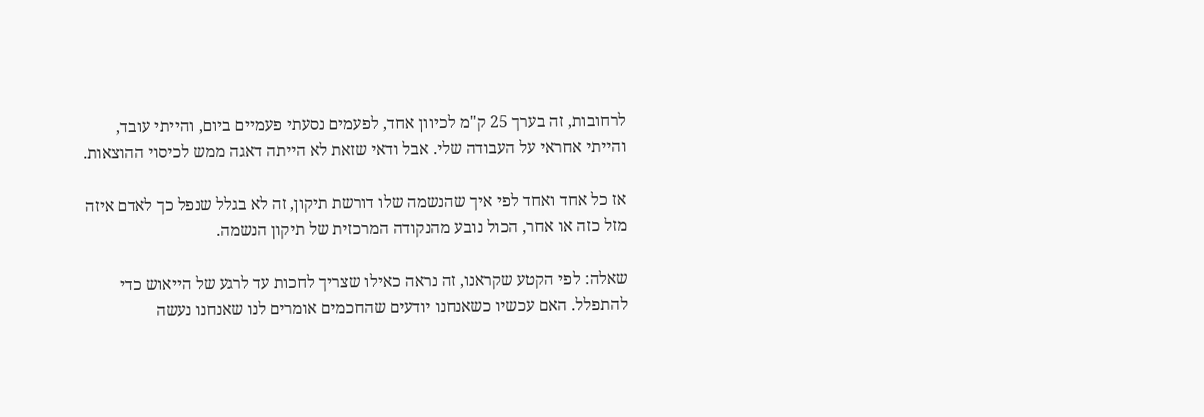לרחובות, זה בערך 25 ק"מ לכיוון אחד, לפעמים נסעתי פעמיים ביום, והייתי עובד, והייתי אחראי על העבודה שלי. אבל ודאי שזאת לא הייתה דאגה ממש לכיסוי ההוצאות.

אז כל אחד ואחד לפי איך שהנשמה שלו דורשת תיקון, זה לא בגלל שנפל כך לאדם איזה מזל כזה או אחר, הכול נובע מהנקודה המרכזית של תיקון הנשמה.

שאלה: לפי הקטע שקראנו, זה נראה כאילו שצריך לחכות עד לרגע של הייאוש כדי להתפלל. האם עכשיו כשאנחנו יודעים שהחכמים אומרים לנו שאנחנו נעשה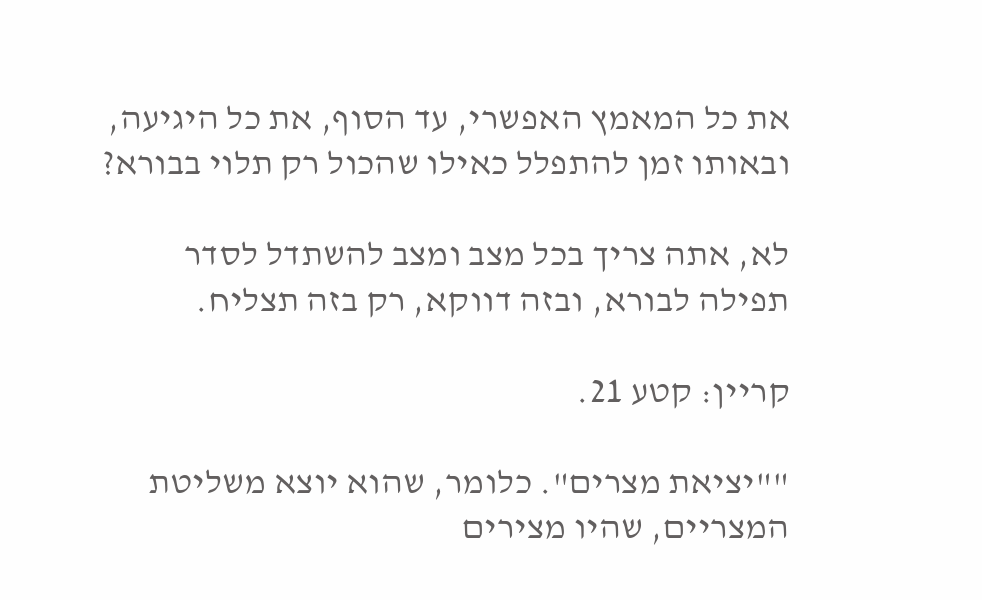את כל המאמץ האפשרי, עד הסוף, את כל היגיעה, ובאותו זמן להתפלל כאילו שהכול רק תלוי בבורא?

לא, אתה צריך בכל מצב ומצב להשתדל לסדר תפילה לבורא, ובזה דווקא, רק בזה תצליח.

קריין: קטע 21.

""יציאת מצרים". כלומר, שהוא יוצא משליטת המצריים, שהיו מצירים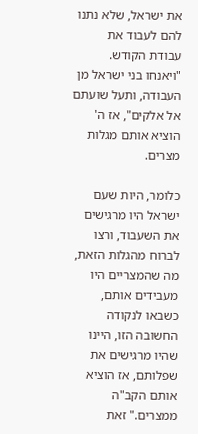את ישראל, שלא נתנו להם לעבוד את עבודת הקודש. "ויאנחו בני ישראל מן העבודה, ותעל שועתם אל אלקים", אז ה' הוציא אותם מגלות מצרים.

כלומר, היות שעם ישראל היו מרגישים את השעבוד, ורצו לברוח מהגלות הזאת, מה שהמצריים היו מעבידים אותם, כשבאו לנקודה החשובה הזו, היינו שהיו מרגישים את שפלותם, אז הוציא אותם הקב"ה ממצרים." זאת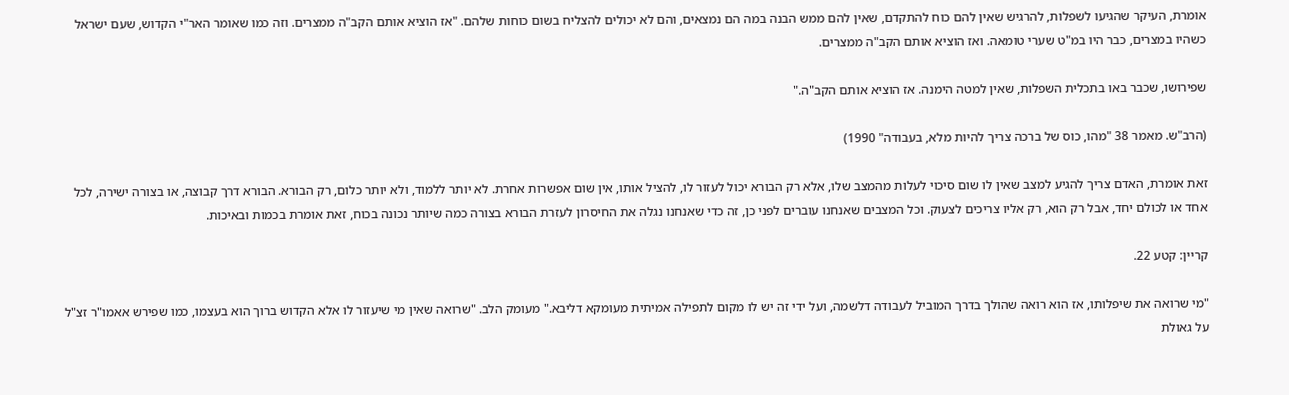אומרת, העיקר שהגיעו לשפלות, להרגיש שאין להם כוח להתקדם, שאין להם ממש הבנה במה הם נמצאים, והם לא יכולים להצליח בשום כוחות שלהם. "אז הוציא אותם הקב"ה ממצרים. וזה כמו שאומר האר"י הקדוש, שעם ישראל כשהיו במצרים, כבר היו במ"ט שערי טומאה. ואז הוציא אותם הקב"ה ממצרים.

שפירושו, שכבר באו בתכלית השפלות, שאין למטה הימנה. אז הוציא אותם הקב"ה."

(הרב"ש. מאמר 38 "מהו, כוס של ברכה צריך להיות מלא, בעבודה" 1990)

זאת אומרת, האדם צריך להגיע למצב שאין לו שום סיכוי לעלות מהמצב שלו, אלא רק הבורא יכול לעזור לו, להציל אותו, אין שום אפשרות אחרת. לא יותר ללמוד, ולא יותר כלום, רק הבורא. הבורא דרך קבוצה, או בצורה ישירה, לכל אחד או לכולם יחד, אבל רק הוא, רק אליו צריכים לצעוק. וכל המצבים שאנחנו עוברים לפני כן, זה כדי שאנחנו נגלה את החיסרון לעזרת הבורא בצורה כמה שיותר נכונה בכוח, זאת אומרת בכמות ובאיכות.

קריין: קטע 22.

"מי שרואה את שיפלותו, אז הוא רואה שהולך בדרך המוביל לעבודה דלשמה, ועל ידי זה יש לו מקום לתפילה אמיתית מעומקא דליבא." מעומק הלב. "שרואה שאין מי שיעזור לו אלא הקדוש ברוך הוא בעצמו, כמו שפירש אאמו"ר זצ"ל על גאולת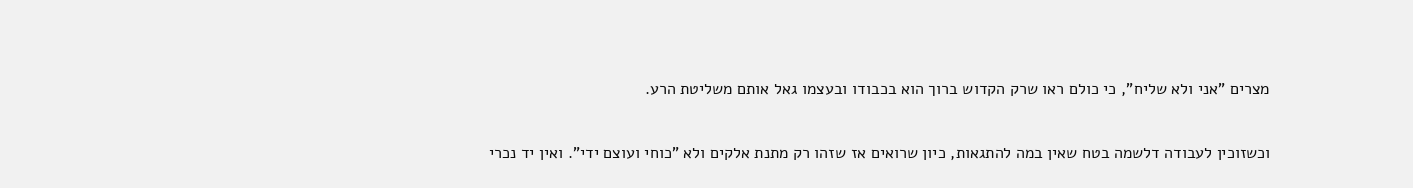מצרים "אני ולא שליח", כי כולם ראו שרק הקדוש ברוך הוא בכבודו ובעצמו גאל אותם משליטת הרע.

וכשזוכין לעבודה דלשמה בטח שאין במה להתגאות, כיון שרואים אז שזהו רק מתנת אלקים ולא "כוחי ועוצם ידי". ואין יד נכרי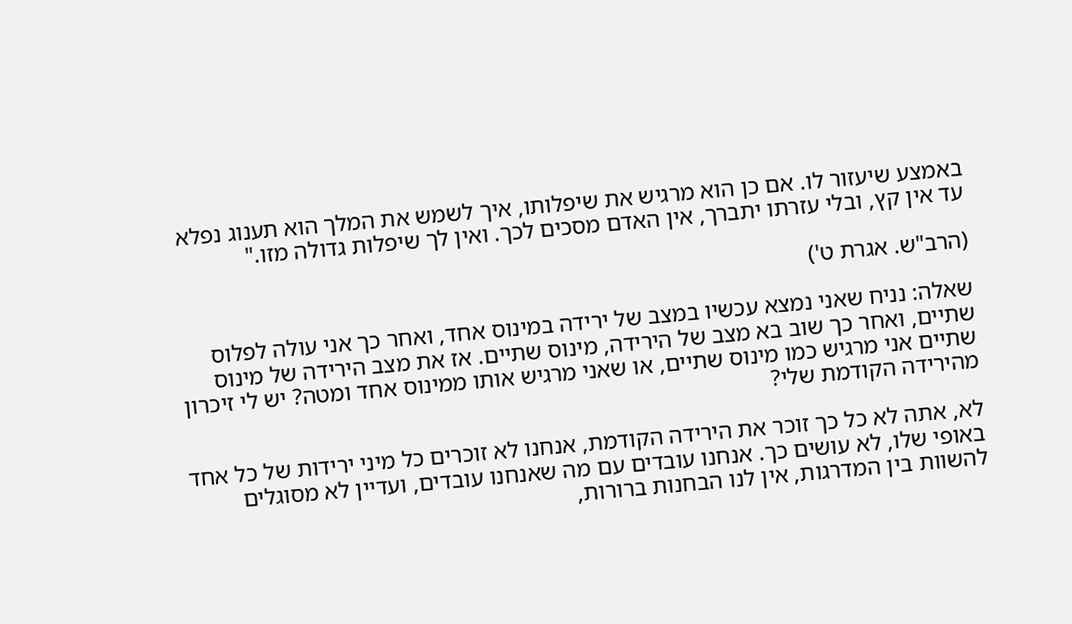באמצע שיעזור לו. אם כן הוא מרגיש את שיפלותו, איך לשמש את המלך הוא תענוג נפלא עד אין קץ, ובלי עזרתו יתברך, אין האדם מסכים לכך. ואין לך שיפלות גדולה מזו."

(הרב"ש. אגרת ט')

שאלה: נניח שאני נמצא עכשיו במצב של ירידה במינוס אחד, ואחר כך אני עולה לפלוס שתיים, ואחר כך שוב בא מצב של הירידה, מינוס שתיים. אז את מצב הירידה של מינוס שתיים אני מרגיש כמו מינוס שתיים, או שאני מרגיש אותו ממינוס אחד ומטה? יש לי זיכרון מהירידה הקודמת שלי?

לא, אתה לא כל כך זוכר את הירידה הקודמת, אנחנו לא זוכרים כל מיני ירידות של כל אחד באופי שלו, לא עושים כך. אנחנו עובדים עם מה שאנחנו עובדים, ועדיין לא מסוגלים להשוות בין המדרגות, אין לנו הבחנות ברורות,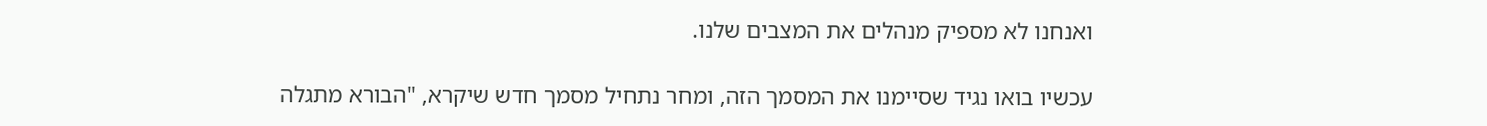ואנחנו לא מספיק מנהלים את המצבים שלנו.

עכשיו בואו נגיד שסיימנו את המסמך הזה, ומחר נתחיל מסמך חדש שיקרא, "הבורא מתגלה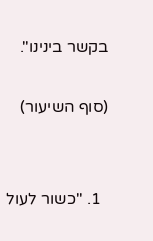בקשר בינינו".

(סוף השיעור)


  1. "כשור לעול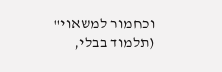וכחמור למשאוי" (תלמוד בבלי,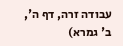עבודה זרה, דף ה', ב' גמרא)